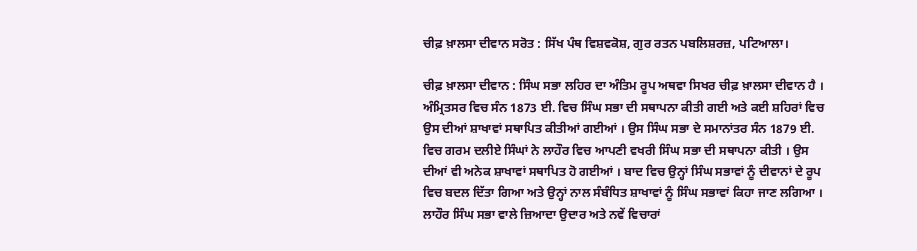ਚੀਫ਼ ਖ਼ਾਲਸਾ ਦੀਵਾਨ ਸਰੋਤ : ਸਿੱਖ ਪੰਥ ਵਿਸ਼ਵਕੋਸ਼, ਗੁਰ ਰਤਨ ਪਬਲਿਸ਼ਰਜ਼, ਪਟਿਆਲਾ।

ਚੀਫ਼ ਖ਼ਾਲਸਾ ਦੀਵਾਨ : ਸਿੰਘ ਸਭਾ ਲਹਿਰ ਦਾ ਅੰਤਿਮ ਰੂਪ ਅਥਵਾ ਸਿਖਰ ਚੀਫ਼ ਖ਼ਾਲਸਾ ਦੀਵਾਨ ਹੈ । ਅੰਮ੍ਰਿਤਸਰ ਵਿਚ ਸੰਨ 1873 ਈ. ਵਿਚ ਸਿੰਘ ਸਭਾ ਦੀ ਸਥਾਪਨਾ ਕੀਤੀ ਗਈ ਅਤੇ ਕਈ ਸ਼ਹਿਰਾਂ ਵਿਚ ਉਸ ਦੀਆਂ ਸ਼ਾਖਾਵਾਂ ਸਥਾਪਿਤ ਕੀਤੀਆਂ ਗਈਆਂ । ਉਸ ਸਿੰਘ ਸਭਾ ਦੇ ਸਮਾਨਾਂਤਰ ਸੰਨ 1879 ਈ. ਵਿਚ ਗਰਮ ਦਲੀਏ ਸਿੰਘਾਂ ਨੇ ਲਾਹੌਰ ਵਿਚ ਆਪਣੀ ਵਖਰੀ ਸਿੰਘ ਸਭਾ ਦੀ ਸਥਾਪਨਾ ਕੀਤੀ । ਉਸ ਦੀਆਂ ਵੀ ਅਨੇਕ ਸ਼ਾਖਾਵਾਂ ਸਥਾਪਿਤ ਹੋ ਗਈਆਂ । ਬਾਦ ਵਿਚ ਉਨ੍ਹਾਂ ਸਿੰਘ ਸਭਾਵਾਂ ਨੂੰ ਦੀਵਾਨਾਂ ਦੇ ਰੂਪ ਵਿਚ ਬਦਲ ਦਿੱਤਾ ਗਿਆ ਅਤੇ ਉਨ੍ਹਾਂ ਨਾਲ ਸੰਬੰਧਿਤ ਸ਼ਾਖਾਵਾਂ ਨੂੰ ਸਿੰਘ ਸਭਾਵਾਂ ਕਿਹਾ ਜਾਣ ਲਗਿਆ । ਲਾਹੌਰ ਸਿੰਘ ਸਭਾ ਵਾਲੇ ਜ਼ਿਆਦਾ ਉਦਾਰ ਅਤੇ ਨਵੇਂ ਵਿਚਾਰਾਂ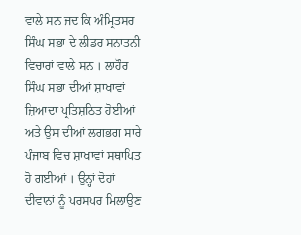ਵਾਲੇ ਸਨ ਜਦ ਕਿ ਅੰਮ੍ਰਿਤਸਰ ਸਿੰਘ ਸਭਾ ਦੇ ਲੀਡਰ ਸਨਾਤਨੀ ਵਿਚਾਰਾਂ ਵਾਲੇ ਸਨ । ਲਾਹੌਰ ਸਿੰਘ ਸਭਾ ਦੀਆਂ ਸ਼ਾਖਾਵਾਂ ਜ਼ਿਆਦਾ ਪ੍ਰਤਿਸ਼ਠਿਤ ਹੋਈਆਂ ਅਤੇ ਉਸ ਦੀਆਂ ਲਗਭਗ ਸਾਰੇ ਪੰਜਾਬ ਵਿਚ ਸ਼ਾਖਾਵਾਂ ਸਥਾਪਿਤ ਹੋ ਗਈਆਂ । ਉਨ੍ਹਾਂ ਦੋਹਾਂ ਦੀਵਾਨਾਂ ਨੂੰ ਪਰਸਪਰ ਮਿਲਾਉਣ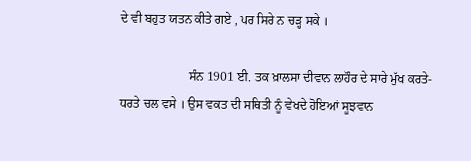ਦੇ ਵੀ ਬਹੁਤ ਯਤਨ ਕੀਤੇ ਗਏ , ਪਰ ਸਿਰੇ ਨ ਚੜ੍ਹ ਸਕੇ ।

                      ਸੰਨ 1901 ਈ. ਤਕ ਖ਼ਾਲਸਾ ਦੀਵਾਨ ਲਾਹੌਰ ਦੇ ਸਾਰੇ ਮੁੱਖ ਕਰਤੇ-ਧਰਤੇ ਚਲ ਵਸੇ । ਉਸ ਵਕਤ ਦੀ ਸਥਿਤੀ ਨੂੰ ਵੇਖਦੇ ਹੋਇਆਂ ਸੂਝਵਾਨ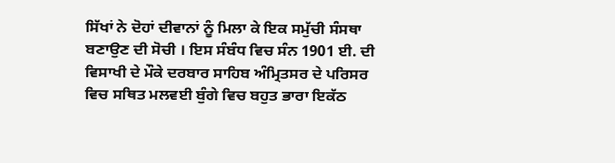ਸਿੱਖਾਂ ਨੇ ਦੋਹਾਂ ਦੀਵਾਨਾਂ ਨੂੰ ਮਿਲਾ ਕੇ ਇਕ ਸਮੁੱਚੀ ਸੰਸਥਾ ਬਣਾਉਣ ਦੀ ਸੋਚੀ । ਇਸ ਸੰਬੰਧ ਵਿਚ ਸੰਨ 1901 ਈ. ਦੀ ਵਿਸਾਖੀ ਦੇ ਮੌਕੇ ਦਰਬਾਰ ਸਾਹਿਬ ਅੰਮ੍ਰਿਤਸਰ ਦੇ ਪਰਿਸਰ ਵਿਚ ਸਥਿਤ ਮਲਵਈ ਬੁੰਗੇ ਵਿਚ ਬਹੁਤ ਭਾਰਾ ਇਕੱਠ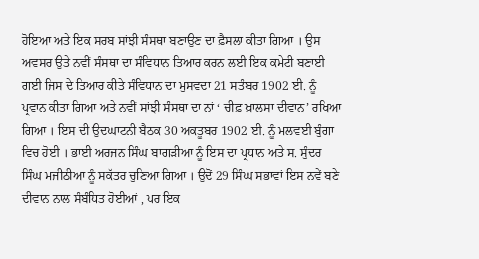ਹੋਇਆ ਅਤੇ ਇਕ ਸਰਬ ਸਾਂਝੀ ਸੰਸਥਾ ਬਣਾਉਣ ਦਾ ਫ਼ੈਸਲਾ ਕੀਤਾ ਗਿਆ । ਉਸ ਅਵਸਰ ਉਤੇ ਨਵੀਂ ਸੰਸਥਾ ਦਾ ਸੰਵਿਧਾਨ ਤਿਆਰ ਕਰਨ ਲਈ ਇਕ ਕਮੇਟੀ ਬਣਾਈ ਗਈ ਜਿਸ ਦੇ ਤਿਆਰ ਕੀਤੇ ਸੰਵਿਧਾਨ ਦਾ ਮੁਸਵਦਾ 21 ਸਤੰਬਰ 1902 ਈ. ਨੂੰ ਪ੍ਰਵਾਨ ਕੀਤਾ ਗਿਆ ਅਤੇ ਨਵੀਂ ਸਾਂਝੀ ਸੰਸਥਾ ਦਾ ਨਾਂ ‘ ਚੀਫ਼ ਖ਼ਾਲਸਾ ਦੀਵਾਨ’ ਰਖਿਆ ਗਿਆ । ਇਸ ਦੀ ਉਦਘਾਟਨੀ ਬੈਠਕ 30 ਅਕਤੂਬਰ 1902 ਈ. ਨੂੰ ਮਲਵਈ ਬੁੰਗਾ ਵਿਚ ਹੋਈ । ਭਾਈ ਅਰਜਨ ਸਿੰਘ ਬਾਗੜੀਆ ਨੂੰ ਇਸ ਦਾ ਪ੍ਰਧਾਨ ਅਤੇ ਸ. ਸੁੰਦਰ ਸਿੰਘ ਮਜੀਠੀਆ ਨੂੰ ਸਕੱਤਰ ਚੁਣਿਆ ਗਿਆ । ਉਦੋਂ 29 ਸਿੰਘ ਸਭਾਵਾਂ ਇਸ ਨਵੇਂ ਬਣੇ ਦੀਵਾਨ ਨਾਲ ਸੰਬੰਧਿਤ ਹੋਈਆਂ , ਪਰ ਇਕ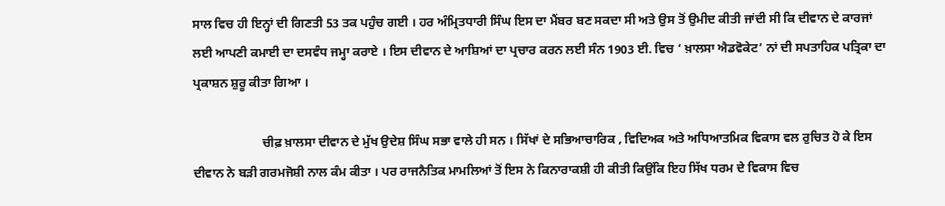ਸਾਲ ਵਿਚ ਹੀ ਇਨ੍ਹਾਂ ਦੀ ਗਿਣਤੀ 53 ਤਕ ਪਹੁੰਚ ਗਈ । ਹਰ ਅੰਮ੍ਰਿਤਧਾਰੀ ਸਿੰਘ ਇਸ ਦਾ ਮੈਂਬਰ ਬਣ ਸਕਦਾ ਸੀ ਅਤੇ ਉਸ ਤੋਂ ਉਮੀਦ ਕੀਤੀ ਜਾਂਦੀ ਸੀ ਕਿ ਦੀਵਾਨ ਦੇ ਕਾਰਜਾਂ ਲਈ ਆਪਣੀ ਕਮਾਈ ਦਾ ਦਸਵੰਧ ਜਮ੍ਹਾ ਕਰਾਏ । ਇਸ ਦੀਵਾਨ ਦੇ ਆਸ਼ਿਆਂ ਦਾ ਪ੍ਰਚਾਰ ਕਰਨ ਲਈ ਸੰਨ 1903 ਈ. ਵਿਚ ‘ ਖ਼ਾਲਸਾ ਐਡਵੋਕੇਟ’ ਨਾਂ ਦੀ ਸਪਤਾਹਿਕ ਪਤ੍ਰਿਕਾ ਦਾ ਪ੍ਰਕਾਸ਼ਨ ਸ਼ੁਰੂ ਕੀਤਾ ਗਿਆ ।

                      ਚੀਫ਼ ਖ਼ਾਲਸਾ ਦੀਵਾਨ ਦੇ ਮੁੱਖ ਉਦੇਸ਼ ਸਿੰਘ ਸਭਾ ਵਾਲੇ ਹੀ ਸਨ । ਸਿੱਖਾਂ ਦੇ ਸਭਿਆਚਾਰਿਕ , ਵਿਦਿਅਕ ਅਤੇ ਅਧਿਆਤਮਿਕ ਵਿਕਾਸ ਵਲ ਰੁਚਿਤ ਹੋ ਕੇ ਇਸ ਦੀਵਾਨ ਨੇ ਬੜੀ ਗਰਮਜੋਸ਼ੀ ਨਾਲ ਕੰਮ ਕੀਤਾ । ਪਰ ਰਾਜਨੈਤਿਕ ਮਾਮਲਿਆਂ ਤੋਂ ਇਸ ਨੇ ਕਿਨਾਰਾਕਸ਼ੀ ਹੀ ਕੀਤੀ ਕਿਉਂਕਿ ਇਹ ਸਿੱਖ ਧਰਮ ਦੇ ਵਿਕਾਸ ਵਿਚ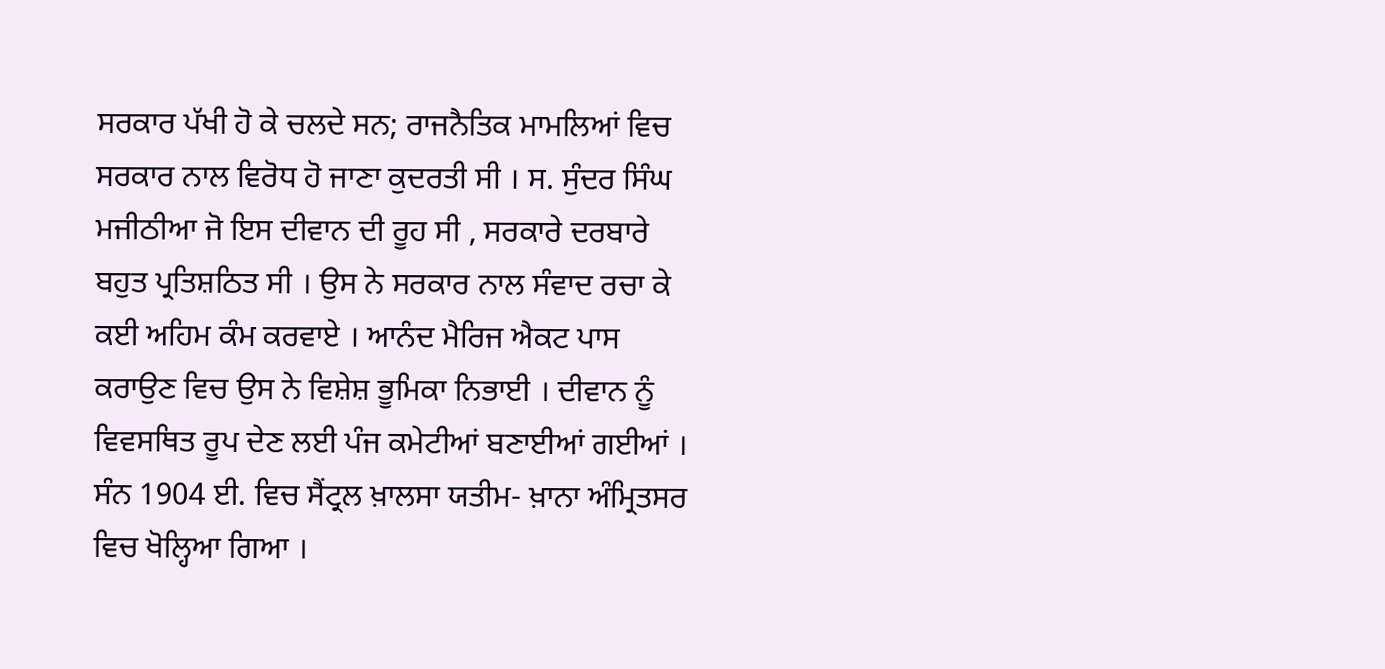ਸਰਕਾਰ ਪੱਖੀ ਹੋ ਕੇ ਚਲਦੇ ਸਨ; ਰਾਜਨੈਤਿਕ ਮਾਮਲਿਆਂ ਵਿਚ ਸਰਕਾਰ ਨਾਲ ਵਿਰੋਧ ਹੋ ਜਾਣਾ ਕੁਦਰਤੀ ਸੀ । ਸ. ਸੁੰਦਰ ਸਿੰਘ ਮਜੀਠੀਆ ਜੋ ਇਸ ਦੀਵਾਨ ਦੀ ਰੂਹ ਸੀ , ਸਰਕਾਰੇ ਦਰਬਾਰੇ ਬਹੁਤ ਪ੍ਰਤਿਸ਼ਠਿਤ ਸੀ । ਉਸ ਨੇ ਸਰਕਾਰ ਨਾਲ ਸੰਵਾਦ ਰਚਾ ਕੇ ਕਈ ਅਹਿਮ ਕੰਮ ਕਰਵਾਏ । ਆਨੰਦ ਮੈਰਿਜ ਐਕਟ ਪਾਸ ਕਰਾਉਣ ਵਿਚ ਉਸ ਨੇ ਵਿਸ਼ੇਸ਼ ਭੂਮਿਕਾ ਨਿਭਾਈ । ਦੀਵਾਨ ਨੂੰ ਵਿਵਸਥਿਤ ਰੂਪ ਦੇਣ ਲਈ ਪੰਜ ਕਮੇਟੀਆਂ ਬਣਾਈਆਂ ਗਈਆਂ । ਸੰਨ 1904 ਈ. ਵਿਚ ਸੈਂਟ੍ਰਲ ਖ਼ਾਲਸਾ ਯਤੀਮ- ਖ਼ਾਨਾ ਅੰਮ੍ਰਿਤਸਰ ਵਿਚ ਖੋਲ੍ਹਿਆ ਗਿਆ ।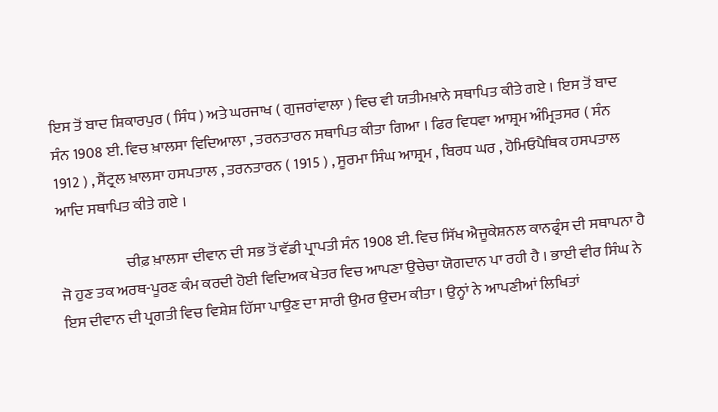ਇਸ ਤੋਂ ਬਾਦ ਸ਼ਿਕਾਰਪੁਰ ( ਸਿੰਧ ) ਅਤੇ ਘਰਜਾਖ ( ਗੁਜਰਾਂਵਾਲਾ ) ਵਿਚ ਵੀ ਯਤੀਮਖ਼ਾਨੇ ਸਥਾਪਿਤ ਕੀਤੇ ਗਏ । ਇਸ ਤੋਂ ਬਾਦ ਸੰਨ 1908 ਈ. ਵਿਚ ਖ਼ਾਲਸਾ ਵਿਦਿਆਲਾ , ਤਰਨਤਾਰਨ ਸਥਾਪਿਤ ਕੀਤਾ ਗਿਆ । ਫਿਰ ਵਿਧਵਾ ਆਸ਼੍ਰਮ ਅੰਮ੍ਰਿਤਸਰ ( ਸੰਨ 1912 ) , ਸੈਂਟ੍ਰਲ ਖ਼ਾਲਸਾ ਹਸਪਤਾਲ , ਤਰਨਤਾਰਨ ( 1915 ) , ਸੂਰਮਾ ਸਿੰਘ ਆਸ਼੍ਰਮ , ਬਿਰਧ ਘਰ , ਹੋਮਿਓਪੈਥਿਕ ਹਸਪਤਾਲ ਆਦਿ ਸਥਾਪਿਤ ਕੀਤੇ ਗਏ ।

                      ਚੀਫ਼ ਖ਼ਾਲਸਾ ਦੀਵਾਨ ਦੀ ਸਭ ਤੋਂ ਵੱਡੀ ਪ੍ਰਾਪਤੀ ਸੰਨ 1908 ਈ. ਵਿਚ ਸਿੱਖ ਐਜੂਕੇਸ਼ਨਲ ਕਾਨਫ੍ਰੰਸ ਦੀ ਸਥਾਪਨਾ ਹੈ ਜੋ ਹੁਣ ਤਕ ਅਰਥ-ਪੂਰਣ ਕੰਮ ਕਰਦੀ ਹੋਈ ਵਿਦਿਅਕ ਖੇਤਰ ਵਿਚ ਆਪਣਾ ਉਚੇਚਾ ਯੋਗਦਾਨ ਪਾ ਰਹੀ ਹੈ । ਭਾਈ ਵੀਰ ਸਿੰਘ ਨੇ ਇਸ ਦੀਵਾਨ ਦੀ ਪ੍ਰਗਤੀ ਵਿਚ ਵਿਸ਼ੇਸ਼ ਹਿੱਸਾ ਪਾਉਣ ਦਾ ਸਾਰੀ ਉਮਰ ਉਦਮ ਕੀਤਾ । ਉਨ੍ਹਾਂ ਨੇ ਆਪਣੀਆਂ ਲਿਖਿਤਾਂ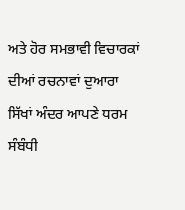ਅਤੇ ਹੋਰ ਸਮਭਾਵੀ ਵਿਚਾਰਕਾਂ ਦੀਆਂ ਰਚਨਾਵਾਂ ਦੁਆਰਾ ਸਿੱਖਾਂ ਅੰਦਰ ਆਪਣੇ ਧਰਮ ਸੰਬੰਧੀ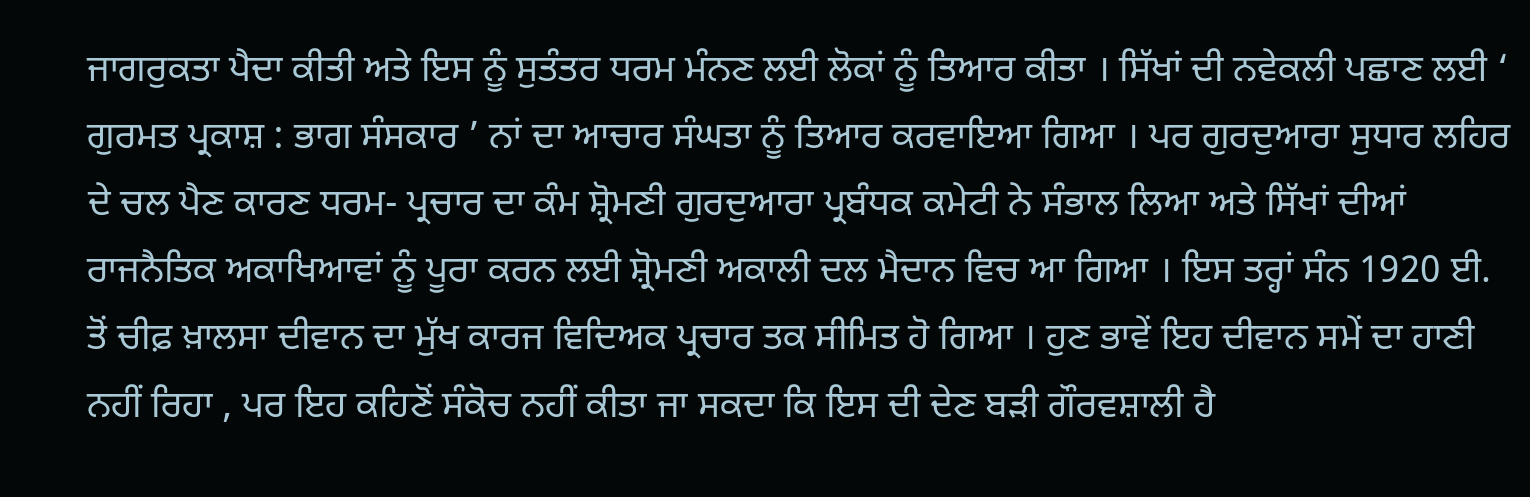ਜਾਗਰੁਕਤਾ ਪੈਦਾ ਕੀਤੀ ਅਤੇ ਇਸ ਨੂੰ ਸੁਤੰਤਰ ਧਰਮ ਮੰਨਣ ਲਈ ਲੋਕਾਂ ਨੂੰ ਤਿਆਰ ਕੀਤਾ । ਸਿੱਖਾਂ ਦੀ ਨਵੇਕਲੀ ਪਛਾਣ ਲਈ ‘ ਗੁਰਮਤ ਪ੍ਰਕਾਸ਼ : ਭਾਗ ਸੰਸਕਾਰ ’ ਨਾਂ ਦਾ ਆਚਾਰ ਸੰਘਤਾ ਨੂੰ ਤਿਆਰ ਕਰਵਾਇਆ ਗਿਆ । ਪਰ ਗੁਰਦੁਆਰਾ ਸੁਧਾਰ ਲਹਿਰ ਦੇ ਚਲ ਪੈਣ ਕਾਰਣ ਧਰਮ- ਪ੍ਰਚਾਰ ਦਾ ਕੰਮ ਸ਼੍ਰੋਮਣੀ ਗੁਰਦੁਆਰਾ ਪ੍ਰਬੰਧਕ ਕਮੇਟੀ ਨੇ ਸੰਭਾਲ ਲਿਆ ਅਤੇ ਸਿੱਖਾਂ ਦੀਆਂ ਰਾਜਨੈਤਿਕ ਅਕਾਖਿਆਵਾਂ ਨੂੰ ਪੂਰਾ ਕਰਨ ਲਈ ਸ਼੍ਰੋਮਣੀ ਅਕਾਲੀ ਦਲ ਮੈਦਾਨ ਵਿਚ ਆ ਗਿਆ । ਇਸ ਤਰ੍ਹਾਂ ਸੰਨ 1920 ਈ. ਤੋਂ ਚੀਫ਼ ਖ਼ਾਲਸਾ ਦੀਵਾਨ ਦਾ ਮੁੱਖ ਕਾਰਜ ਵਿਦਿਅਕ ਪ੍ਰਚਾਰ ਤਕ ਸੀਮਿਤ ਹੋ ਗਿਆ । ਹੁਣ ਭਾਵੇਂ ਇਹ ਦੀਵਾਨ ਸਮੇਂ ਦਾ ਹਾਣੀ ਨਹੀਂ ਰਿਹਾ , ਪਰ ਇਹ ਕਹਿਣੋਂ ਸੰਕੋਚ ਨਹੀਂ ਕੀਤਾ ਜਾ ਸਕਦਾ ਕਿ ਇਸ ਦੀ ਦੇਣ ਬੜੀ ਗੌਰਵਸ਼ਾਲੀ ਹੈ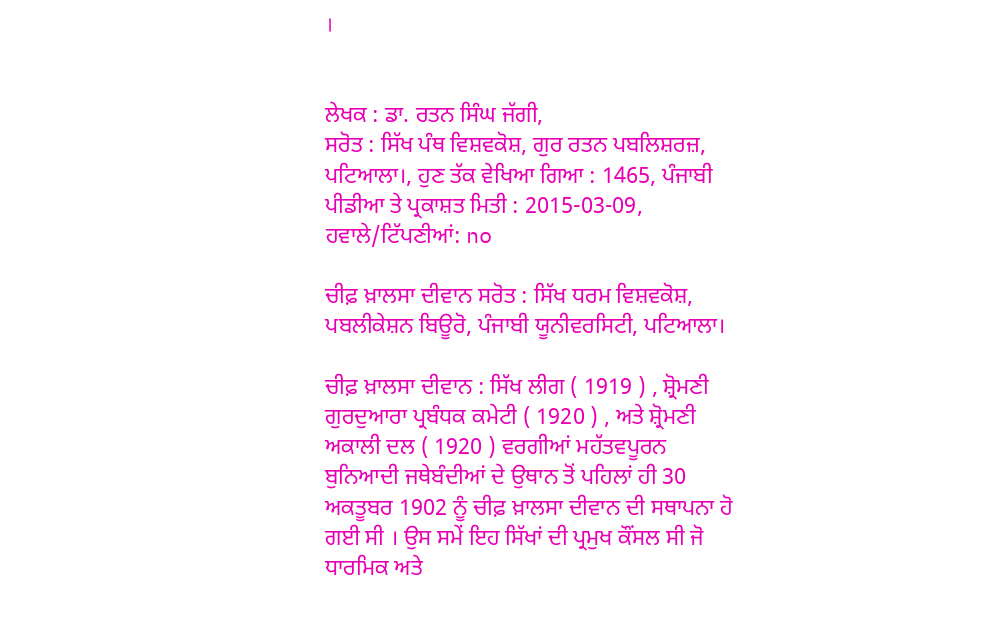।


ਲੇਖਕ : ਡਾ. ਰਤਨ ਸਿੰਘ ਜੱਗੀ,
ਸਰੋਤ : ਸਿੱਖ ਪੰਥ ਵਿਸ਼ਵਕੋਸ਼, ਗੁਰ ਰਤਨ ਪਬਲਿਸ਼ਰਜ਼, ਪਟਿਆਲਾ।, ਹੁਣ ਤੱਕ ਵੇਖਿਆ ਗਿਆ : 1465, ਪੰਜਾਬੀ ਪੀਡੀਆ ਤੇ ਪ੍ਰਕਾਸ਼ਤ ਮਿਤੀ : 2015-03-09, ਹਵਾਲੇ/ਟਿੱਪਣੀਆਂ: no

ਚੀਫ਼ ਖ਼ਾਲਸਾ ਦੀਵਾਨ ਸਰੋਤ : ਸਿੱਖ ਧਰਮ ਵਿਸ਼ਵਕੋਸ਼, ਪਬਲੀਕੇਸ਼ਨ ਬਿਊਰੋ, ਪੰਜਾਬੀ ਯੂਨੀਵਰਸਿਟੀ, ਪਟਿਆਲਾ।

ਚੀਫ਼ ਖ਼ਾਲਸਾ ਦੀਵਾਨ : ਸਿੱਖ ਲੀਗ ( 1919 ) , ਸ਼੍ਰੋਮਣੀ ਗੁਰਦੁਆਰਾ ਪ੍ਰਬੰਧਕ ਕਮੇਟੀ ( 1920 ) , ਅਤੇ ਸ਼੍ਰੋਮਣੀ ਅਕਾਲੀ ਦਲ ( 1920 ) ਵਰਗੀਆਂ ਮਹੱਤਵਪੂਰਨ ਬੁਨਿਆਦੀ ਜਥੇਬੰਦੀਆਂ ਦੇ ਉਥਾਨ ਤੋਂ ਪਹਿਲਾਂ ਹੀ 30 ਅਕਤੂਬਰ 1902 ਨੂੰ ਚੀਫ਼ ਖ਼ਾਲਸਾ ਦੀਵਾਨ ਦੀ ਸਥਾਪਨਾ ਹੋ ਗਈ ਸੀ । ਉਸ ਸਮੇਂ ਇਹ ਸਿੱਖਾਂ ਦੀ ਪ੍ਰਮੁਖ ਕੌਂਸਲ ਸੀ ਜੋ ਧਾਰਮਿਕ ਅਤੇ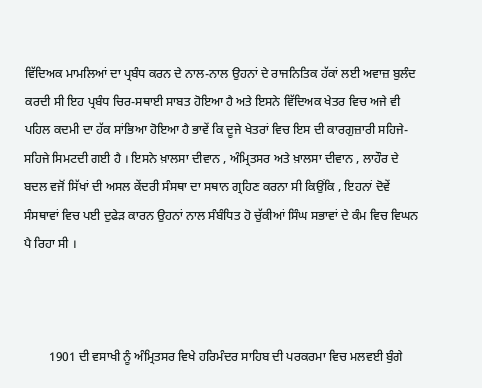ਵਿੱਦਿਅਕ ਮਾਮਲਿਆਂ ਦਾ ਪ੍ਰਬੰਧ ਕਰਨ ਦੇ ਨਾਲ-ਨਾਲ ਉਹਨਾਂ ਦੇ ਰਾਜਨਿਤਿਕ ਹੱਕਾਂ ਲਈ ਅਵਾਜ਼ ਬੁਲੰਦ ਕਰਦੀ ਸੀ ਇਹ ਪ੍ਰਬੰਧ ਚਿਰ-ਸਥਾਈ ਸਾਬਤ ਹੋਇਆ ਹੈ ਅਤੇ ਇਸਨੇ ਵਿੱਦਿਅਕ ਖੇਤਰ ਵਿਚ ਅਜੇ ਵੀ ਪਹਿਲ ਕਦਮੀ ਦਾ ਹੱਕ ਸਾਂਭਿਆ ਹੋਇਆ ਹੈ ਭਾਵੇਂ ਕਿ ਦੂਜੇ ਖੇਤਰਾਂ ਵਿਚ ਇਸ ਦੀ ਕਾਰਗੁਜ਼ਾਰੀ ਸਹਿਜੇ-ਸਹਿਜੇ ਸਿਮਟਦੀ ਗਈ ਹੈ । ਇਸਨੇ ਖ਼ਾਲਸਾ ਦੀਵਾਨ , ਅੰਮ੍ਰਿਤਸਰ ਅਤੇ ਖ਼ਾਲਸਾ ਦੀਵਾਨ , ਲਾਹੌਰ ਦੇ ਬਦਲ ਵਜੋਂ ਸਿੱਖਾਂ ਦੀ ਅਸਲ ਕੇਂਦਰੀ ਸੰਸਥਾ ਦਾ ਸਥਾਨ ਗ੍ਰਹਿਣ ਕਰਨਾ ਸੀ ਕਿਉਂਕਿ , ਇਹਨਾਂ ਦੋਵੇਂ ਸੰਸਥਾਵਾਂ ਵਿਚ ਪਈ ਦੁਫੇੜ ਕਾਰਨ ਉਹਨਾਂ ਨਾਲ ਸੰਬੰਧਿਤ ਹੋ ਚੁੱਕੀਆਂ ਸਿੰਘ ਸਭਾਵਾਂ ਦੇ ਕੰਮ ਵਿਚ ਵਿਘਨ ਪੈ ਰਿਹਾ ਸੀ ।



        1901 ਦੀ ਵਸਾਖੀ ਨੂੰ ਅੰਮ੍ਰਿਤਸਰ ਵਿਖੇ ਹਰਿਮੰਦਰ ਸਾਹਿਬ ਦੀ ਪਰਕਰਮਾ ਵਿਚ ਮਲਵਈ ਬੁੰਗੇ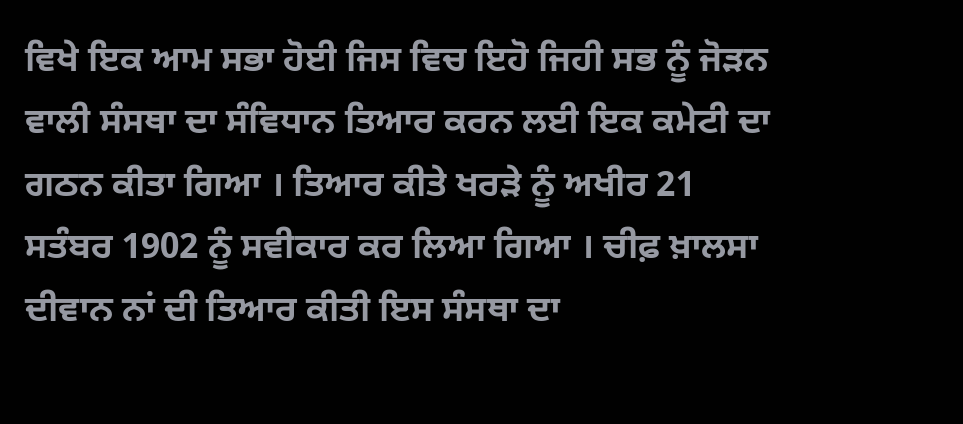ਵਿਖੇ ਇਕ ਆਮ ਸਭਾ ਹੋਈ ਜਿਸ ਵਿਚ ਇਹੋ ਜਿਹੀ ਸਭ ਨੂੰ ਜੋੜਨ ਵਾਲੀ ਸੰਸਥਾ ਦਾ ਸੰਵਿਧਾਨ ਤਿਆਰ ਕਰਨ ਲਈ ਇਕ ਕਮੇਟੀ ਦਾ ਗਠਨ ਕੀਤਾ ਗਿਆ । ਤਿਆਰ ਕੀਤੇ ਖਰੜੇ ਨੂੰ ਅਖੀਰ 21 ਸਤੰਬਰ 1902 ਨੂੰ ਸਵੀਕਾਰ ਕਰ ਲਿਆ ਗਿਆ । ਚੀਫ਼ ਖ਼ਾਲਸਾ ਦੀਵਾਨ ਨਾਂ ਦੀ ਤਿਆਰ ਕੀਤੀ ਇਸ ਸੰਸਥਾ ਦਾ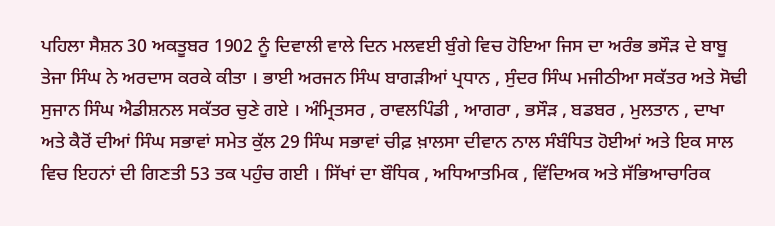ਪਹਿਲਾ ਸੈਸ਼ਨ 30 ਅਕਤੂਬਰ 1902 ਨੂੰ ਦਿਵਾਲੀ ਵਾਲੇ ਦਿਨ ਮਲਵਈ ਬੁੰਗੇ ਵਿਚ ਹੋਇਆ ਜਿਸ ਦਾ ਅਰੰਭ ਭਸੌੜ ਦੇ ਬਾਬੂ ਤੇਜਾ ਸਿੰਘ ਨੇ ਅਰਦਾਸ ਕਰਕੇ ਕੀਤਾ । ਭਾਈ ਅਰਜਨ ਸਿੰਘ ਬਾਗੜੀਆਂ ਪ੍ਰਧਾਨ , ਸੁੰਦਰ ਸਿੰਘ ਮਜੀਠੀਆ ਸਕੱਤਰ ਅਤੇ ਸੋਢੀ ਸੁਜਾਨ ਸਿੰਘ ਐਡੀਸ਼ਨਲ ਸਕੱਤਰ ਚੁਣੇ ਗਏ । ਅੰਮ੍ਰਿਤਸਰ , ਰਾਵਲਪਿੰਡੀ , ਆਗਰਾ , ਭਸੌੜ , ਬਡਬਰ , ਮੁਲਤਾਨ , ਦਾਖਾ ਅਤੇ ਕੈਰੋਂ ਦੀਆਂ ਸਿੰਘ ਸਭਾਵਾਂ ਸਮੇਤ ਕੁੱਲ 29 ਸਿੰਘ ਸਭਾਵਾਂ ਚੀਫ਼ ਖ਼ਾਲਸਾ ਦੀਵਾਨ ਨਾਲ ਸੰਬੰਧਿਤ ਹੋਈਆਂ ਅਤੇ ਇਕ ਸਾਲ ਵਿਚ ਇਹਨਾਂ ਦੀ ਗਿਣਤੀ 53 ਤਕ ਪਹੁੰਚ ਗਈ । ਸਿੱਖਾਂ ਦਾ ਬੌਧਿਕ , ਅਧਿਆਤਮਿਕ , ਵਿੱਦਿਅਕ ਅਤੇ ਸੱਭਿਆਚਾਰਿਕ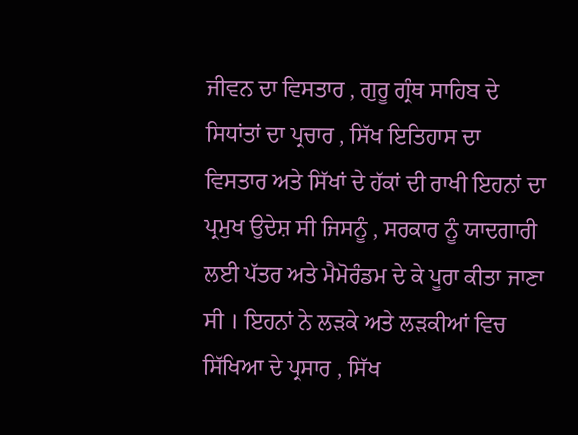ਜੀਵਨ ਦਾ ਵਿਸਤਾਰ , ਗੁਰੂ ਗ੍ਰੰਥ ਸਾਹਿਬ ਦੇ ਸਿਧਾਂਤਾਂ ਦਾ ਪ੍ਰਚਾਰ , ਸਿੱਖ ਇਤਿਹਾਸ ਦਾ ਵਿਸਤਾਰ ਅਤੇ ਸਿੱਖਾਂ ਦੇ ਹੱਕਾਂ ਦੀ ਰਾਖੀ ਇਹਨਾਂ ਦਾ ਪ੍ਰਮੁਖ ਉਦੇਸ਼ ਸੀ ਜਿਸਨੂੰ , ਸਰਕਾਰ ਨੂੰ ਯਾਦਗਾਰੀ ਲਈ ਪੱਤਰ ਅਤੇ ਮੈਮੋਰੰਡਮ ਦੇ ਕੇ ਪੂਰਾ ਕੀਤਾ ਜਾਣਾ ਸੀ । ਇਹਨਾਂ ਨੇ ਲੜਕੇ ਅਤੇ ਲੜਕੀਆਂ ਵਿਚ ਸਿੱਖਿਆ ਦੇ ਪ੍ਰਸਾਰ , ਸਿੱਖ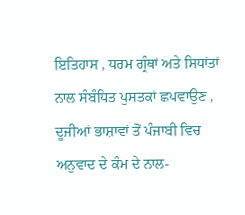ਇਤਿਹਾਸ , ਧਰਮ ਗ੍ਰੰਥਾਂ ਅਤੇ ਸਿਧਾਂਤਾਂ ਨਾਲ ਸੰਬੰਧਿਤ ਪੁਸਤਕਾਂ ਛਪਵਾਉਣ , ਦੂਜੀਆਂ ਭਾਸ਼ਾਵਾਂ ਤੋਂ ਪੰਜਾਬੀ ਵਿਚ ਅਨੁਵਾਦ ਦੇ ਕੰਮ ਦੇ ਨਾਲ-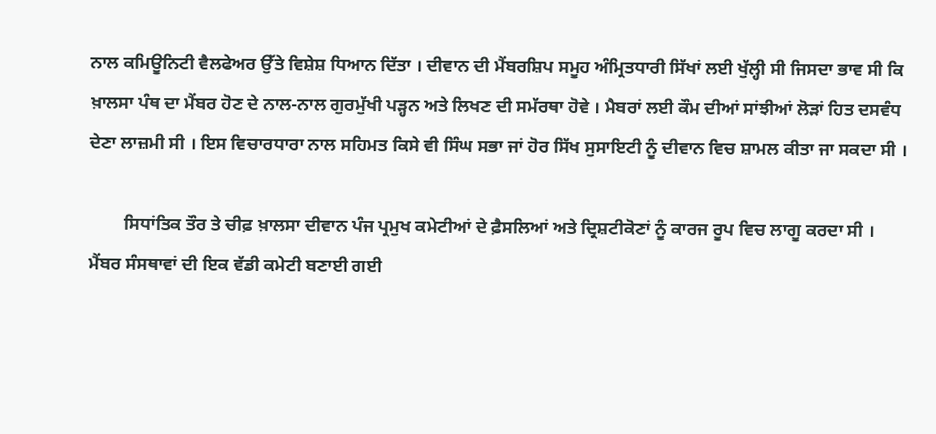ਨਾਲ ਕਮਿਊਨਿਟੀ ਵੈਲਫੇਅਰ ਉੱਤੇ ਵਿਸ਼ੇਸ਼ ਧਿਆਨ ਦਿੱਤਾ । ਦੀਵਾਨ ਦੀ ਮੈਂਬਰਸ਼ਿਪ ਸਮੂਹ ਅੰਮ੍ਰਿਤਧਾਰੀ ਸਿੱਖਾਂ ਲਈ ਖੁੱਲ੍ਹੀ ਸੀ ਜਿਸਦਾ ਭਾਵ ਸੀ ਕਿ ਖ਼ਾਲਸਾ ਪੰਥ ਦਾ ਮੈਂਬਰ ਹੋਣ ਦੇ ਨਾਲ-ਨਾਲ ਗੁਰਮੁੱਖੀ ਪੜ੍ਹਨ ਅਤੇ ਲਿਖਣ ਦੀ ਸਮੱਰਥਾ ਹੋਵੇ । ਮੈਬਰਾਂ ਲਈ ਕੌਮ ਦੀਆਂ ਸਾਂਝੀਆਂ ਲੋੜਾਂ ਹਿਤ ਦਸਵੰਧ ਦੇਣਾ ਲਾਜ਼ਮੀ ਸੀ । ਇਸ ਵਿਚਾਰਧਾਰਾ ਨਾਲ ਸਹਿਮਤ ਕਿਸੇ ਵੀ ਸਿੰਘ ਸਭਾ ਜਾਂ ਹੋਰ ਸਿੱਖ ਸੁਸਾਇਟੀ ਨੂੰ ਦੀਵਾਨ ਵਿਚ ਸ਼ਾਮਲ ਕੀਤਾ ਜਾ ਸਕਦਾ ਸੀ ।

        ਸਿਧਾਂਤਿਕ ਤੌਰ ਤੇ ਚੀਫ਼ ਖ਼ਾਲਸਾ ਦੀਵਾਨ ਪੰਜ ਪ੍ਰਮੁਖ ਕਮੇਟੀਆਂ ਦੇ ਫ਼ੈਸਲਿਆਂ ਅਤੇ ਦ੍ਰਿਸ਼ਟੀਕੋਣਾਂ ਨੂੰ ਕਾਰਜ ਰੂਪ ਵਿਚ ਲਾਗੂ ਕਰਦਾ ਸੀ । ਮੈਂਬਰ ਸੰਸਥਾਵਾਂ ਦੀ ਇਕ ਵੱਡੀ ਕਮੇਟੀ ਬਣਾਈ ਗਈ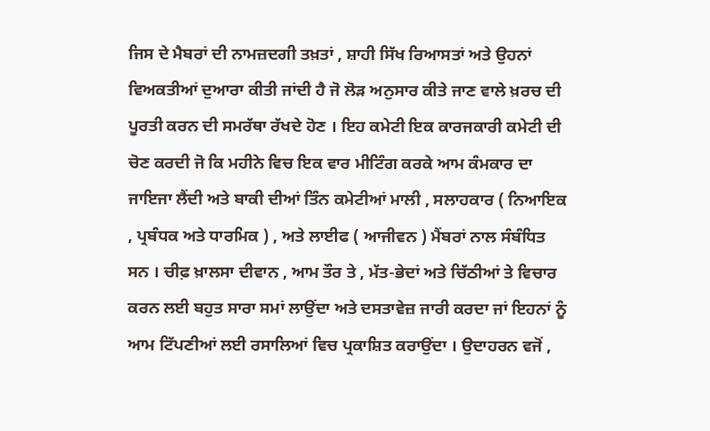ਜਿਸ ਦੇ ਮੈਬਰਾਂ ਦੀ ਨਾਮਜ਼ਦਗੀ ਤਖ਼ਤਾਂ , ਸ਼ਾਹੀ ਸਿੱਖ ਰਿਆਸਤਾਂ ਅਤੇ ਉਹਨਾਂ ਵਿਅਕਤੀਆਂ ਦੁਆਰਾ ਕੀਤੀ ਜਾਂਦੀ ਹੈ ਜੋ ਲੋੜ ਅਨੁਸਾਰ ਕੀਤੇ ਜਾਣ ਵਾਲੇ ਖ਼ਰਚ ਦੀ ਪੂਰਤੀ ਕਰਨ ਦੀ ਸਮਰੱਥਾ ਰੱਖਦੇ ਹੋਣ । ਇਹ ਕਮੇਟੀ ਇਕ ਕਾਰਜਕਾਰੀ ਕਮੇਟੀ ਦੀ ਚੋਣ ਕਰਦੀ ਜੋ ਕਿ ਮਹੀਨੇ ਵਿਚ ਇਕ ਵਾਰ ਮੀਟਿੰਗ ਕਰਕੇ ਆਮ ਕੰਮਕਾਰ ਦਾ ਜਾਇਜਾ ਲੈਂਦੀ ਅਤੇ ਬਾਕੀ ਦੀਆਂ ਤਿੰਨ ਕਮੇਟੀਆਂ ਮਾਲੀ , ਸਲਾਹਕਾਰ ( ਨਿਆਇਕ , ਪ੍ਰਬੰਧਕ ਅਤੇ ਧਾਰਮਿਕ ) , ਅਤੇ ਲਾਈਫ ( ਆਜੀਵਨ ) ਮੈਂਬਰਾਂ ਨਾਲ ਸੰਬੰਧਿਤ ਸਨ । ਚੀਫ਼ ਖ਼ਾਲਸਾ ਦੀਵਾਨ , ਆਮ ਤੌਰ ਤੇ , ਮੱਤ-ਭੇਦਾਂ ਅਤੇ ਚਿੱਠੀਆਂ ਤੇ ਵਿਚਾਰ ਕਰਨ ਲਈ ਬਹੁਤ ਸਾਰਾ ਸਮਾਂ ਲਾਉਂਦਾ ਅਤੇ ਦਸਤਾਵੇਜ਼ ਜਾਰੀ ਕਰਦਾ ਜਾਂ ਇਹਨਾਂ ਨੂੰ ਆਮ ਟਿੱਪਣੀਆਂ ਲਈ ਰਸਾਲਿਆਂ ਵਿਚ ਪ੍ਰਕਾਸ਼ਿਤ ਕਰਾਉਂਦਾ । ਉਦਾਹਰਨ ਵਜੋਂ ,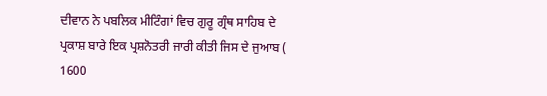ਦੀਵਾਨ ਨੇ ਪਬਲਿਕ ਮੀਟਿੰਗਾਂ ਵਿਚ ਗੁਰੂ ਗ੍ਰੰਥ ਸਾਹਿਬ ਦੇ ਪ੍ਰਕਾਸ਼ ਬਾਰੇ ਇਕ ਪ੍ਰਸ਼ਨੋਤਰੀ ਜਾਰੀ ਕੀਤੀ ਜਿਸ ਦੇ ਜੁਆਬ ( 1600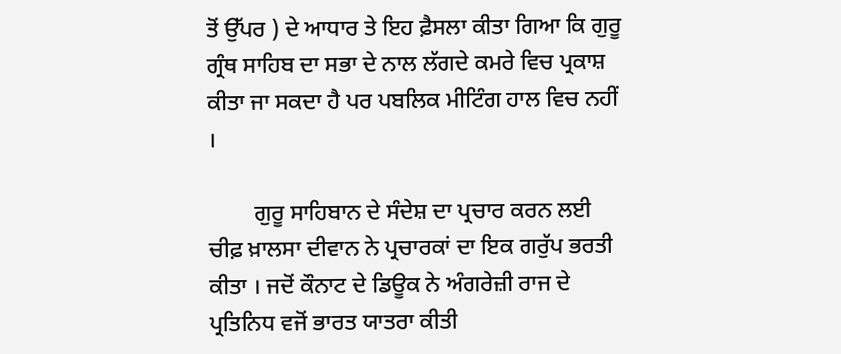ਤੋਂ ਉੱਪਰ ) ਦੇ ਆਧਾਰ ਤੇ ਇਹ ਫ਼ੈਸਲਾ ਕੀਤਾ ਗਿਆ ਕਿ ਗੁਰੂ ਗ੍ਰੰਥ ਸਾਹਿਬ ਦਾ ਸਭਾ ਦੇ ਨਾਲ ਲੱਗਦੇ ਕਮਰੇ ਵਿਚ ਪ੍ਰਕਾਸ਼ ਕੀਤਾ ਜਾ ਸਕਦਾ ਹੈ ਪਰ ਪਬਲਿਕ ਮੀਟਿੰਗ ਹਾਲ ਵਿਚ ਨਹੀਂ ।

        ਗੁਰੂ ਸਾਹਿਬਾਨ ਦੇ ਸੰਦੇਸ਼ ਦਾ ਪ੍ਰਚਾਰ ਕਰਨ ਲਈ ਚੀਫ਼ ਖ਼ਾਲਸਾ ਦੀਵਾਨ ਨੇ ਪ੍ਰਚਾਰਕਾਂ ਦਾ ਇਕ ਗਰੁੱਪ ਭਰਤੀ ਕੀਤਾ । ਜਦੋਂ ਕੌਨਾਟ ਦੇ ਡਿਊਕ ਨੇ ਅੰਗਰੇਜ਼ੀ ਰਾਜ ਦੇ ਪ੍ਰਤਿਨਿਧ ਵਜੋਂ ਭਾਰਤ ਯਾਤਰਾ ਕੀਤੀ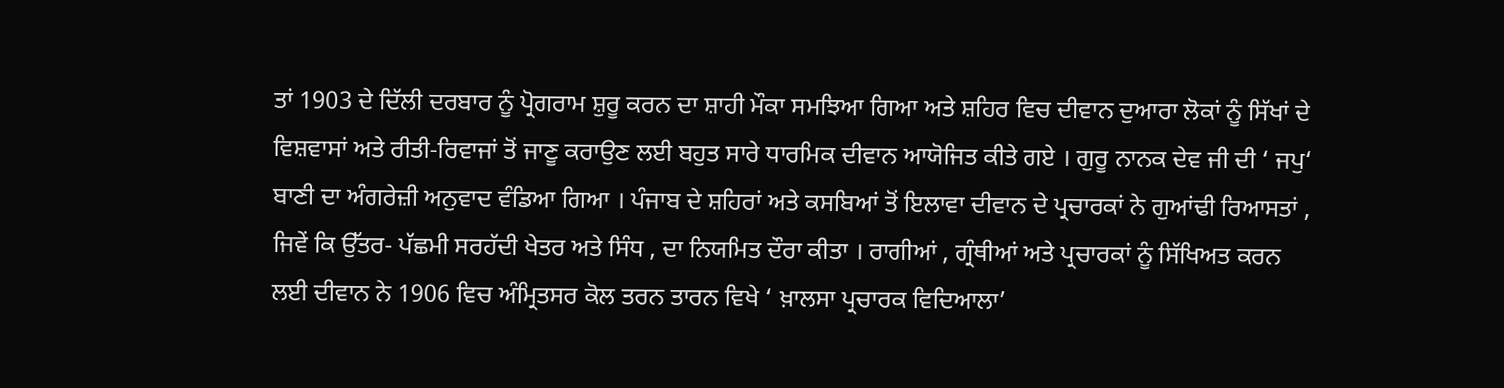ਤਾਂ 1903 ਦੇ ਦਿੱਲੀ ਦਰਬਾਰ ਨੂੰ ਪ੍ਰੋਗਰਾਮ ਸ਼ੁਰੂ ਕਰਨ ਦਾ ਸ਼ਾਹੀ ਮੌਕਾ ਸਮਝਿਆ ਗਿਆ ਅਤੇ ਸ਼ਹਿਰ ਵਿਚ ਦੀਵਾਨ ਦੁਆਰਾ ਲੋਕਾਂ ਨੂੰ ਸਿੱਖਾਂ ਦੇ ਵਿਸ਼ਵਾਸਾਂ ਅਤੇ ਰੀਤੀ-ਰਿਵਾਜਾਂ ਤੋਂ ਜਾਣੂ ਕਰਾਉਣ ਲਈ ਬਹੁਤ ਸਾਰੇ ਧਾਰਮਿਕ ਦੀਵਾਨ ਆਯੋਜਿਤ ਕੀਤੇ ਗਏ । ਗੁਰੂ ਨਾਨਕ ਦੇਵ ਜੀ ਦੀ ‘ ਜਪੁ‘ ਬਾਣੀ ਦਾ ਅੰਗਰੇਜ਼ੀ ਅਨੁਵਾਦ ਵੰਡਿਆ ਗਿਆ । ਪੰਜਾਬ ਦੇ ਸ਼ਹਿਰਾਂ ਅਤੇ ਕਸਬਿਆਂ ਤੋਂ ਇਲਾਵਾ ਦੀਵਾਨ ਦੇ ਪ੍ਰਚਾਰਕਾਂ ਨੇ ਗੁਆਂਢੀ ਰਿਆਸਤਾਂ , ਜਿਵੇਂ ਕਿ ਉੱਤਰ- ਪੱਛਮੀ ਸਰਹੱਦੀ ਖੇਤਰ ਅਤੇ ਸਿੰਧ , ਦਾ ਨਿਯਮਿਤ ਦੌਰਾ ਕੀਤਾ । ਰਾਗੀਆਂ , ਗ੍ਰੰਥੀਆਂ ਅਤੇ ਪ੍ਰਚਾਰਕਾਂ ਨੂੰ ਸਿੱਖਿਅਤ ਕਰਨ ਲਈ ਦੀਵਾਨ ਨੇ 1906 ਵਿਚ ਅੰਮ੍ਰਿਤਸਰ ਕੋਲ ਤਰਨ ਤਾਰਨ ਵਿਖੇ ‘ ਖ਼ਾਲਸਾ ਪ੍ਰਚਾਰਕ ਵਿਦਿਆਲਾ’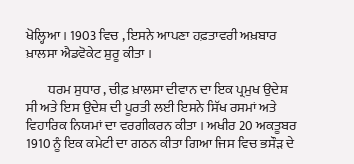ਖੋਲ੍ਹਿਆ । 1903 ਵਿਚ , ਇਸਨੇ ਆਪਣਾ ਹਫ਼ਤਾਵਰੀ ਅਖ਼ਬਾਰ ਖ਼ਾਲਸਾ ਐਡਵੋਕੇਟ ਸ਼ੁਰੂ ਕੀਤਾ ।

        ਧਰਮ ਸੁਧਾਰ , ਚੀਫ਼ ਖ਼ਾਲਸਾ ਦੀਵਾਨ ਦਾ ਇਕ ਪ੍ਰਮੁਖ ਉਦੇਸ਼ ਸੀ ਅਤੇ ਇਸ ਉਦੇਸ਼ ਦੀ ਪੂਰਤੀ ਲਈ ਇਸਨੇ ਸਿੱਖ ਰਸਮਾਂ ਅਤੇ ਵਿਹਾਰਿਕ ਨਿਯਮਾਂ ਦਾ ਵਰਗੀਕਰਨ ਕੀਤਾ । ਅਖੀਰ 20 ਅਕਤੂਬਰ 1910 ਨੂੰ ਇਕ ਕਮੇਟੀ ਦਾ ਗਠਨ ਕੀਤਾ ਗਿਆ ਜਿਸ ਵਿਚ ਭਸੌੜ ਦੇ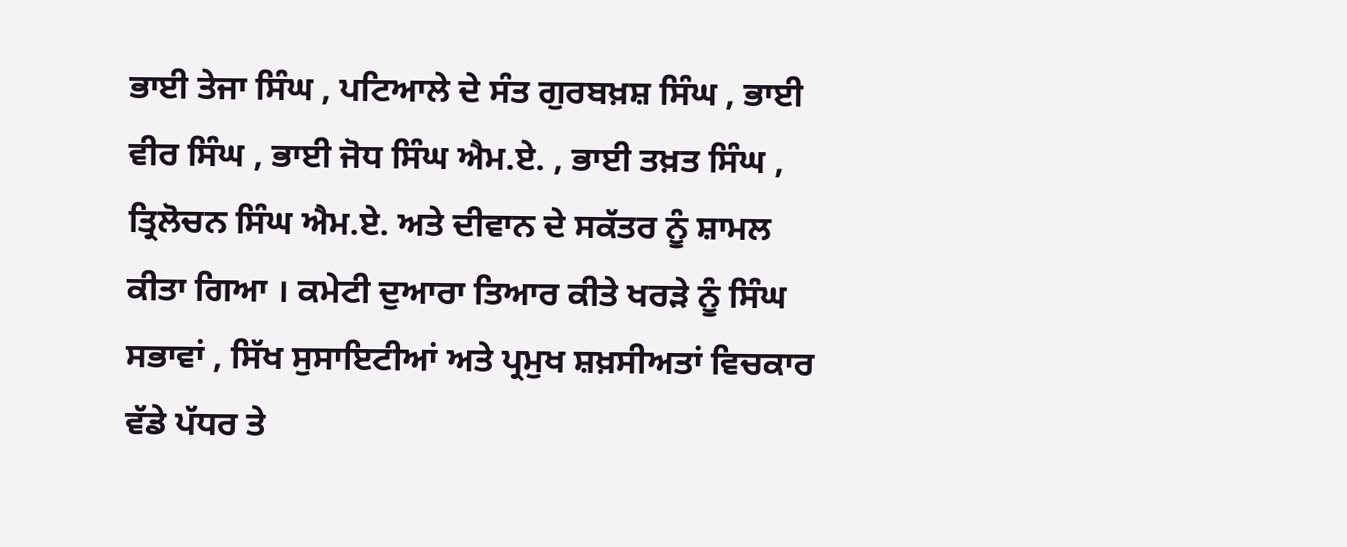ਭਾਈ ਤੇਜਾ ਸਿੰਘ , ਪਟਿਆਲੇ ਦੇ ਸੰਤ ਗੁਰਬਖ਼ਸ਼ ਸਿੰਘ , ਭਾਈ ਵੀਰ ਸਿੰਘ , ਭਾਈ ਜੋਧ ਸਿੰਘ ਐਮ.ਏ. , ਭਾਈ ਤਖ਼ਤ ਸਿੰਘ , ਤ੍ਰਿਲੋਚਨ ਸਿੰਘ ਐਮ.ਏ. ਅਤੇ ਦੀਵਾਨ ਦੇ ਸਕੱਤਰ ਨੂੰ ਸ਼ਾਮਲ ਕੀਤਾ ਗਿਆ । ਕਮੇਟੀ ਦੁਆਰਾ ਤਿਆਰ ਕੀਤੇ ਖਰੜੇ ਨੂੰ ਸਿੰਘ ਸਭਾਵਾਂ , ਸਿੱਖ ਸੁਸਾਇਟੀਆਂ ਅਤੇ ਪ੍ਰਮੁਖ ਸ਼ਖ਼ਸੀਅਤਾਂ ਵਿਚਕਾਰ ਵੱਡੇ ਪੱਧਰ ਤੇ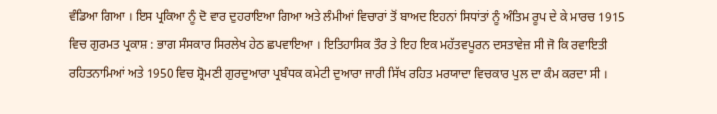ਵੰਡਿਆ ਗਿਆ । ਇਸ ਪ੍ਰਕਿਆ ਨੂੰ ਦੋ ਵਾਰ ਦੁਹਰਾਇਆ ਗਿਆ ਅਤੇ ਲੰਮੀਆਂ ਵਿਚਾਰਾਂ ਤੋਂ ਬਾਅਦ ਇਹਨਾਂ ਸਿਧਾਂਤਾਂ ਨੂੰ ਅੰਤਿਮ ਰੂਪ ਦੇ ਕੇ ਮਾਰਚ 1915 ਵਿਚ ਗੁਰਮਤ ਪ੍ਰਕਾਸ਼ : ਭਾਗ ਸੰਸਕਾਰ ਸਿਰਲੇਖ ਹੇਠ ਛਪਵਾਇਆ । ਇਤਿਹਾਸਿਕ ਤੌਰ ਤੇ ਇਹ ਇਕ ਮਹੱਤਵਪੂਰਨ ਦਸਤਾਵੇਜ਼ ਸੀ ਜੋ ਕਿ ਰਵਾਇਤੀ ਰਹਿਤਨਾਮਿਆਂ ਅਤੇ 1950 ਵਿਚ ਸ਼੍ਰੋਮਣੀ ਗੁਰਦੁਆਰਾ ਪ੍ਰਬੰਧਕ ਕਮੇਟੀ ਦੁਆਰਾ ਜਾਰੀ ਸਿੱਖ ਰਹਿਤ ਮਰਯਾਦਾ ਵਿਚਕਾਰ ਪੁਲ ਦਾ ਕੰਮ ਕਰਦਾ ਸੀ ।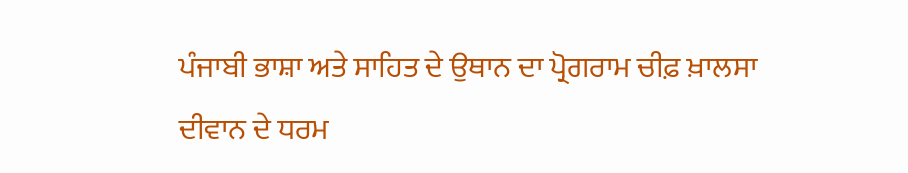ਪੰਜਾਬੀ ਭਾਸ਼ਾ ਅਤੇ ਸਾਹਿਤ ਦੇ ਉਥਾਨ ਦਾ ਪ੍ਰੋਗਰਾਮ ਚੀਫ਼ ਖ਼ਾਲਸਾ ਦੀਵਾਨ ਦੇ ਧਰਮ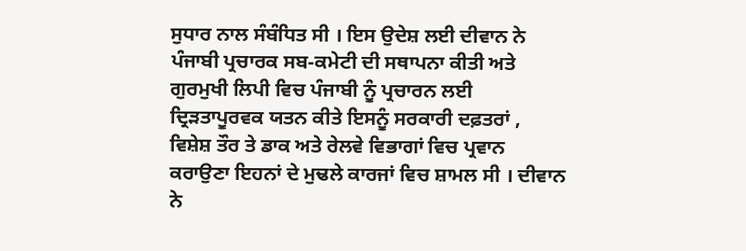ਸੁਧਾਰ ਨਾਲ ਸੰਬੰਧਿਤ ਸੀ । ਇਸ ਉਦੇਸ਼ ਲਈ ਦੀਵਾਨ ਨੇ ਪੰਜਾਬੀ ਪ੍ਰਚਾਰਕ ਸਬ-ਕਮੇਟੀ ਦੀ ਸਥਾਪਨਾ ਕੀਤੀ ਅਤੇ ਗੁਰਮੁਖੀ ਲਿਪੀ ਵਿਚ ਪੰਜਾਬੀ ਨੂੰ ਪ੍ਰਚਾਰਨ ਲਈ ਦ੍ਰਿੜਤਾਪੂਰਵਕ ਯਤਨ ਕੀਤੇ ਇਸਨੂੰ ਸਰਕਾਰੀ ਦਫ਼ਤਰਾਂ , ਵਿਸ਼ੇਸ਼ ਤੌਰ ਤੇ ਡਾਕ ਅਤੇ ਰੇਲਵੇ ਵਿਭਾਗਾਂ ਵਿਚ ਪ੍ਰਵਾਨ ਕਰਾਉਣਾ ਇਹਨਾਂ ਦੇ ਮੁਢਲੇ ਕਾਰਜਾਂ ਵਿਚ ਸ਼ਾਮਲ ਸੀ । ਦੀਵਾਨ ਨੇ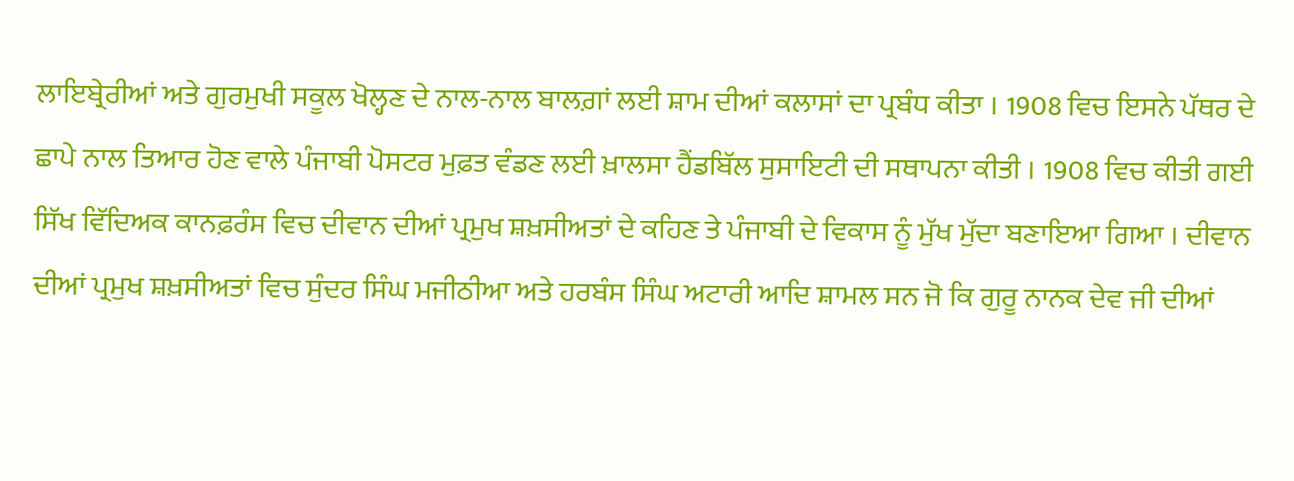ਲਾਇਬ੍ਰੇਰੀਆਂ ਅਤੇ ਗੁਰਮੁਖੀ ਸਕੂਲ ਖੋਲ੍ਹਣ ਦੇ ਨਾਲ-ਨਾਲ ਬਾਲਗ਼ਾਂ ਲਈ ਸ਼ਾਮ ਦੀਆਂ ਕਲਾਸਾਂ ਦਾ ਪ੍ਰਬੰਧ ਕੀਤਾ । 1908 ਵਿਚ ਇਸਨੇ ਪੱਥਰ ਦੇ ਛਾਪੇ ਨਾਲ ਤਿਆਰ ਹੋਣ ਵਾਲੇ ਪੰਜਾਬੀ ਪੋਸਟਰ ਮੁਫ਼ਤ ਵੰਡਣ ਲਈ ਖ਼ਾਲਸਾ ਹੈਂਡਬਿੱਲ ਸੁਸਾਇਟੀ ਦੀ ਸਥਾਪਨਾ ਕੀਤੀ । 1908 ਵਿਚ ਕੀਤੀ ਗਈ ਸਿੱਖ ਵਿੱਦਿਅਕ ਕਾਨਫ਼ਰੰਸ ਵਿਚ ਦੀਵਾਨ ਦੀਆਂ ਪ੍ਰਮੁਖ ਸ਼ਖ਼ਸੀਅਤਾਂ ਦੇ ਕਹਿਣ ਤੇ ਪੰਜਾਬੀ ਦੇ ਵਿਕਾਸ ਨੂੰ ਮੁੱਖ ਮੁੱਦਾ ਬਣਾਇਆ ਗਿਆ । ਦੀਵਾਨ ਦੀਆਂ ਪ੍ਰਮੁਖ ਸ਼ਖ਼ਸੀਅਤਾਂ ਵਿਚ ਸੁੰਦਰ ਸਿੰਘ ਮਜੀਠੀਆ ਅਤੇ ਹਰਬੰਸ ਸਿੰਘ ਅਟਾਰੀ ਆਦਿ ਸ਼ਾਮਲ ਸਨ ਜੋ ਕਿ ਗੁਰੂ ਨਾਨਕ ਦੇਵ ਜੀ ਦੀਆਂ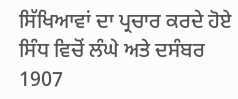ਸਿੱਖਿਆਵਾਂ ਦਾ ਪ੍ਰਚਾਰ ਕਰਦੇ ਹੋਏ ਸਿੰਧ ਵਿਚੋਂ ਲੰਘੇ ਅਤੇ ਦਸੰਬਰ 1907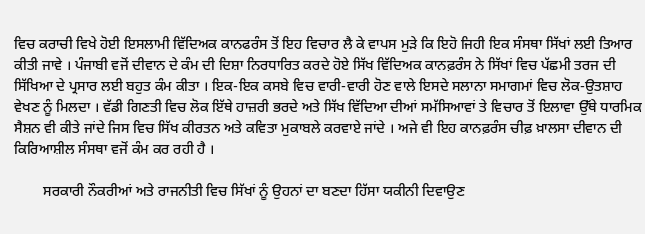ਵਿਚ ਕਰਾਚੀ ਵਿਖੇ ਹੋਈ ਇਸਲਾਮੀ ਵਿੱਦਿਅਕ ਕਾਨਫਰੰਸ ਤੋਂ ਇਹ ਵਿਚਾਰ ਲੈ ਕੇ ਵਾਪਸ ਮੁੜੇ ਕਿ ਇਹੋ ਜਿਹੀ ਇਕ ਸੰਸਥਾ ਸਿੱਖਾਂ ਲਈ ਤਿਆਰ ਕੀਤੀ ਜਾਵੇ । ਪੰਜਾਬੀ ਵਜੋਂ ਦੀਵਾਨ ਦੇ ਕੰਮ ਦੀ ਦਿਸ਼ਾ ਨਿਰਧਾਰਿਤ ਕਰਦੇ ਹੋਏ ਸਿੱਖ ਵਿੱਦਿਅਕ ਕਾਨਫ਼ਰੰਸ ਨੇ ਸਿੱਖਾਂ ਵਿਚ ਪੱਛਮੀ ਤਰਜ ਦੀ ਸਿੱਖਿਆ ਦੇ ਪ੍ਰਸਾਰ ਲਈ ਬਹੁਤ ਕੰਮ ਕੀਤਾ । ਇਕ-ਇਕ ਕਸਬੇ ਵਿਚ ਵਾਰੀ-ਵਾਰੀ ਹੋਣ ਵਾਲੇ ਇਸਦੇ ਸਲਾਨਾ ਸਮਾਗਮਾਂ ਵਿਚ ਲੋਕ-ਉਤਸ਼ਾਹ ਵੇਖਣ ਨੂੰ ਮਿਲਦਾ । ਵੱਡੀ ਗਿਣਤੀ ਵਿਚ ਲੋਕ ਇੱਥੇ ਹਾਜ਼ਰੀ ਭਰਦੇ ਅਤੇ ਸਿੱਖ ਵਿੱਦਿਆ ਦੀਆਂ ਸਮੱਸਿਆਵਾਂ ਤੇ ਵਿਚਾਰ ਤੋਂ ਇਲਾਵਾ ਉੱਥੇ ਧਾਰਮਿਕ ਸੈਸ਼ਨ ਵੀ ਕੀਤੇ ਜਾਂਦੇ ਜਿਸ ਵਿਚ ਸਿੱਖ ਕੀਰਤਨ ਅਤੇ ਕਵਿਤਾ ਮੁਕਾਬਲੇ ਕਰਵਾਏ ਜਾਂਦੇ । ਅਜੇ ਵੀ ਇਹ ਕਾਨਫ਼ਰੰਸ ਚੀਫ਼ ਖ਼ਾਲਸਾ ਦੀਵਾਨ ਦੀ ਕਿਰਿਆਸ਼ੀਲ ਸੰਸਥਾ ਵਜੋਂ ਕੰਮ ਕਰ ਰਹੀ ਹੈ ।

        ਸਰਕਾਰੀ ਨੌਕਰੀਆਂ ਅਤੇ ਰਾਜਨੀਤੀ ਵਿਚ ਸਿੱਖਾਂ ਨੂੰ ਉਹਨਾਂ ਦਾ ਬਣਦਾ ਹਿੱਸਾ ਯਕੀਨੀ ਦਿਵਾਉਣ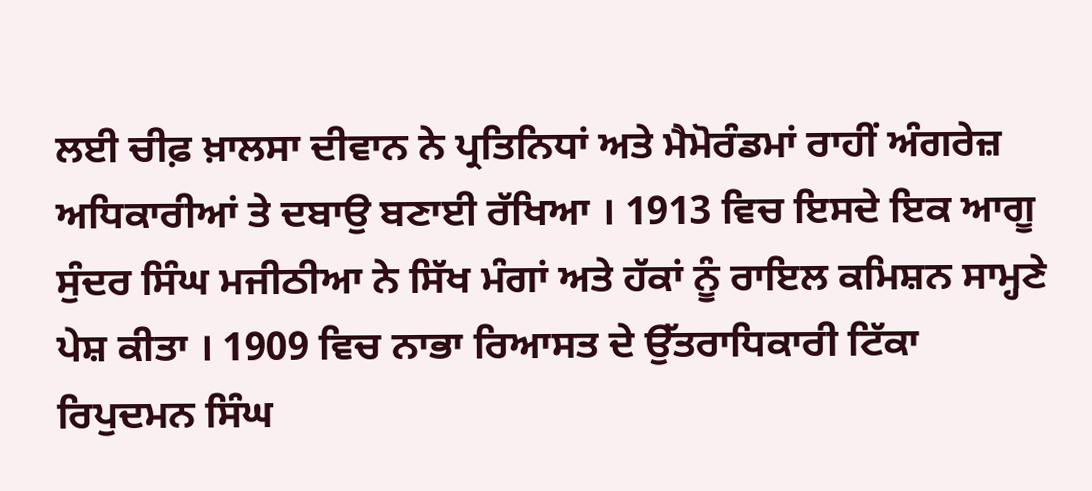ਲਈ ਚੀਫ਼ ਖ਼ਾਲਸਾ ਦੀਵਾਨ ਨੇ ਪ੍ਰਤਿਨਿਧਾਂ ਅਤੇ ਮੈਮੋਰੰਡਮਾਂ ਰਾਹੀਂ ਅੰਗਰੇਜ਼ ਅਧਿਕਾਰੀਆਂ ਤੇ ਦਬਾਉ ਬਣਾਈ ਰੱਖਿਆ । 1913 ਵਿਚ ਇਸਦੇ ਇਕ ਆਗੂ ਸੁੰਦਰ ਸਿੰਘ ਮਜੀਠੀਆ ਨੇ ਸਿੱਖ ਮੰਗਾਂ ਅਤੇ ਹੱਕਾਂ ਨੂੰ ਰਾਇਲ ਕਮਿਸ਼ਨ ਸਾਮ੍ਹਣੇ ਪੇਸ਼ ਕੀਤਾ । 1909 ਵਿਚ ਨਾਭਾ ਰਿਆਸਤ ਦੇ ਉੱਤਰਾਧਿਕਾਰੀ ਟਿੱਕਾ ਰਿਪੁਦਮਨ ਸਿੰਘ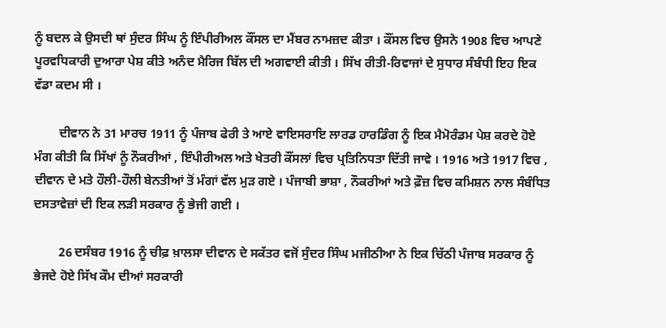ਨੂੰ ਬਦਲ ਕੇ ਉਸਦੀ ਥਾਂ ਸੁੰਦਰ ਸਿੰਘ ਨੂੰ ਇੰਪੀਰੀਅਲ ਕੌਂਸਲ ਦਾ ਮੈਂਬਰ ਨਾਮਜ਼ਦ ਕੀਤਾ । ਕੌਂਸਲ ਵਿਚ ਉਸਨੇ 1908 ਵਿਚ ਆਪਣੇ ਪੂਰਵਧਿਕਾਰੀ ਦੁਆਰਾ ਪੇਸ਼ ਕੀਤੇ ਅਨੰਦ ਮੈਰਿਜ ਬਿੱਲ ਦੀ ਅਗਵਾਈ ਕੀਤੀ । ਸਿੱਖ ਰੀਤੀ-ਰਿਵਾਜਾਂ ਦੇ ਸੁਧਾਰ ਸੰਬੰਧੀ ਇਹ ਇਕ ਵੱਡਾ ਕਦਮ ਸੀ ।

        ਦੀਵਾਨ ਨੇ 31 ਮਾਰਚ 1911 ਨੂੰ ਪੰਜਾਬ ਫੇਰੀ ਤੇ ਆਏ ਵਾਇਸਰਾਇ ਲਾਰਡ ਹਾਰਡਿੰਗ ਨੂੰ ਇਕ ਮੈਮੋਰੰਡਮ ਪੇਸ਼ ਕਰਦੇ ਹੋਏ ਮੰਗ ਕੀਤੀ ਕਿ ਸਿੱਖਾਂ ਨੂੰ ਨੌਕਰੀਆਂ , ਇੰਪੀਰੀਅਲ ਅਤੇ ਖੇਤਰੀ ਕੌਂਸਲਾਂ ਵਿਚ ਪ੍ਰਤਿਨਿਧਤਾ ਦਿੱਤੀ ਜਾਵੇ । 1916 ਅਤੇ 1917 ਵਿਚ , ਦੀਵਾਨ ਦੇ ਮਤੇ ਹੌਲੀ-ਹੌਲੀ ਬੇਨਤੀਆਂ ਤੋਂ ਮੰਗਾਂ ਵੱਲ ਮੁੜ ਗਏ । ਪੰਜਾਬੀ ਭਾਸ਼ਾ , ਨੌਕਰੀਆਂ ਅਤੇ ਫ਼ੌਜ਼ ਵਿਚ ਕਮਿਸ਼ਨ ਨਾਲ ਸੰਬੰਧਿਤ ਦਸਤਾਵੇਜ਼ਾਂ ਦੀ ਇਕ ਲੜੀ ਸਰਕਾਰ ਨੂੰ ਭੇਜੀ ਗਈ ।

        26 ਦਸੰਬਰ 1916 ਨੂੰ ਚੀਫ਼ ਖ਼ਾਲਸਾ ਦੀਵਾਨ ਦੇ ਸਕੱਤਰ ਵਜੋਂ ਸੁੰਦਰ ਸਿੰਘ ਮਜੀਠੀਆ ਨੇ ਇਕ ਚਿੱਠੀ ਪੰਜਾਬ ਸਰਕਾਰ ਨੂੰ ਭੇਜਦੇ ਹੋਏ ਸਿੱਖ ਕੌਮ ਦੀਆਂ ਸਰਕਾਰੀ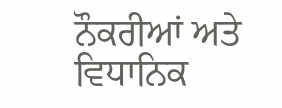ਨੌਕਰੀਆਂ ਅਤੇ ਵਿਧਾਨਿਕ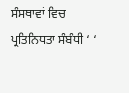ਸੰਸਥਾਵਾਂ ਵਿਚ ਪ੍ਰਤਿਨਿਧਤਾ ਸੰਬੰਧੀ ‘ ‘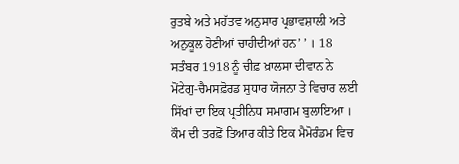ਰੁਤਬੇ ਅਤੇ ਮਹੱਤਵ ਅਨੁਸਾਰ ਪ੍ਰਭਾਵਸ਼ਾਲੀ ਅਤੇ ਅਨੁਕੂਲ ਹੋਣੀਆਂ ਚਾਹੀਦੀਆਂ ਹਨ’ ’ । 18 ਸਤੰਬਰ 1918 ਨੂੰ ਚੀਫ਼ ਖ਼ਾਲਸਾ ਦੀਵਾਨ ਨੇ ਮੋਂਟੇਗੁ-ਚੈਮਸਫ਼ੋਰਡ ਸੁਧਾਰ ਯੋਜਨਾ ਤੇ ਵਿਚਾਰ ਲਈ ਸਿੱਖਾਂ ਦਾ ਇਕ ਪ੍ਰਤੀਨਿਧ ਸਮਾਗਮ ਬੁਲਾਇਆ । ਕੌਮ ਦੀ ਤਰਫ਼ੋਂ ਤਿਆਰ ਕੀਤੇ ਇਕ ਮੈਮੋਰੰਡਮ ਵਿਚ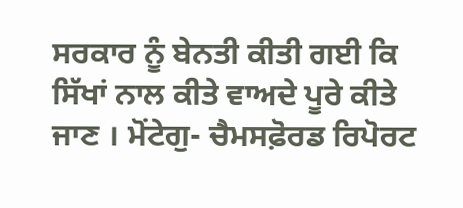ਸਰਕਾਰ ਨੂੰ ਬੇਨਤੀ ਕੀਤੀ ਗਈ ਕਿ ਸਿੱਖਾਂ ਨਾਲ ਕੀਤੇ ਵਾਅਦੇ ਪੂਰੇ ਕੀਤੇ ਜਾਣ । ਮੋਂਟੇਗੁ- ਚੈਮਸਫ਼ੋਰਡ ਰਿਪੋਰਟ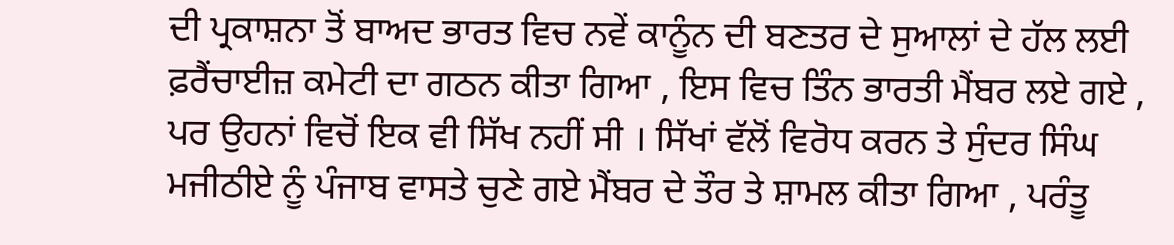ਦੀ ਪ੍ਰਕਾਸ਼ਨਾ ਤੋਂ ਬਾਅਦ ਭਾਰਤ ਵਿਚ ਨਵੇਂ ਕਾਨੂੰਨ ਦੀ ਬਣਤਰ ਦੇ ਸੁਆਲਾਂ ਦੇ ਹੱਲ ਲਈ ਫ਼ਰੈਂਚਾਈਜ਼ ਕਮੇਟੀ ਦਾ ਗਠਨ ਕੀਤਾ ਗਿਆ , ਇਸ ਵਿਚ ਤਿੰਨ ਭਾਰਤੀ ਮੈਂਬਰ ਲਏ ਗਏ , ਪਰ ਉਹਨਾਂ ਵਿਚੋਂ ਇਕ ਵੀ ਸਿੱਖ ਨਹੀਂ ਸੀ । ਸਿੱਖਾਂ ਵੱਲੋਂ ਵਿਰੋਧ ਕਰਨ ਤੇ ਸੁੰਦਰ ਸਿੰਘ ਮਜੀਠੀਏ ਨੂੰ ਪੰਜਾਬ ਵਾਸਤੇ ਚੁਣੇ ਗਏ ਮੈਂਬਰ ਦੇ ਤੌਰ ਤੇ ਸ਼ਾਮਲ ਕੀਤਾ ਗਿਆ , ਪਰੰਤੂ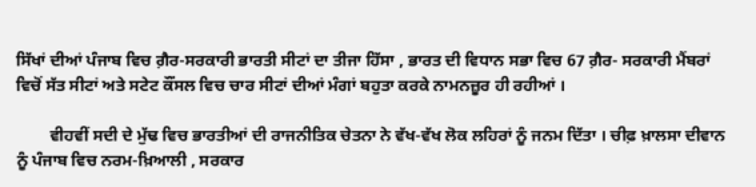ਸਿੱਖਾਂ ਦੀਆਂ ਪੰਜਾਬ ਵਿਚ ਗ਼ੈਰ-ਸਰਕਾਰੀ ਭਾਰਤੀ ਸੀਟਾਂ ਦਾ ਤੀਜਾ ਹਿੱਸਾ , ਭਾਰਤ ਦੀ ਵਿਧਾਨ ਸਭਾ ਵਿਚ 67 ਗ਼ੈਰ- ਸਰਕਾਰੀ ਮੈਂਬਰਾਂ ਵਿਚੋਂ ਸੱਤ ਸੀਟਾਂ ਅਤੇ ਸਟੇਟ ਕੌਂਸਲ ਵਿਚ ਚਾਰ ਸੀਟਾਂ ਦੀਆਂ ਮੰਗਾਂ ਬਹੁਤਾ ਕਰਕੇ ਨਾਮਨਜ਼ੂਰ ਹੀ ਰਹੀਆਂ ।

        ਵੀਹਵੀਂ ਸਦੀ ਦੇ ਮੁੱਢ ਵਿਚ ਭਾਰਤੀਆਂ ਦੀ ਰਾਜਨੀਤਿਕ ਚੇਤਨਾ ਨੇ ਵੱਖ-ਵੱਖ ਲੋਕ ਲਹਿਰਾਂ ਨੂੰ ਜਨਮ ਦਿੱਤਾ । ਚੀਫ਼ ਖ਼ਾਲਸਾ ਦੀਵਾਨ ਨੂੰ ਪੰਜਾਬ ਵਿਚ ਨਰਮ-ਖ਼ਿਆਲੀ , ਸਰਕਾਰ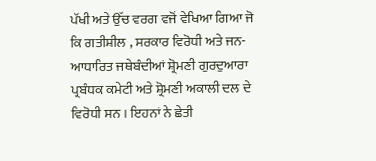ਪੱਖੀ ਅਤੇ ਉੱਚ ਵਰਗ ਵਜੋਂ ਵੇਖਿਆ ਗਿਆ ਜੋ ਕਿ ਗਤੀਸ਼ੀਲ , ਸਰਕਾਰ ਵਿਰੋਧੀ ਅਤੇ ਜਨ-ਆਧਾਰਿਤ ਜਥੇਬੰਦੀਆਂ ਸ਼੍ਰੋਮਣੀ ਗੁਰਦੁਆਰਾ ਪ੍ਰਬੰਧਕ ਕਮੇਟੀ ਅਤੇ ਸ਼੍ਰੋਮਣੀ ਅਕਾਲੀ ਦਲ ਦੇ ਵਿਰੋਧੀ ਸਨ । ਇਹਨਾਂ ਨੇ ਛੇਤੀ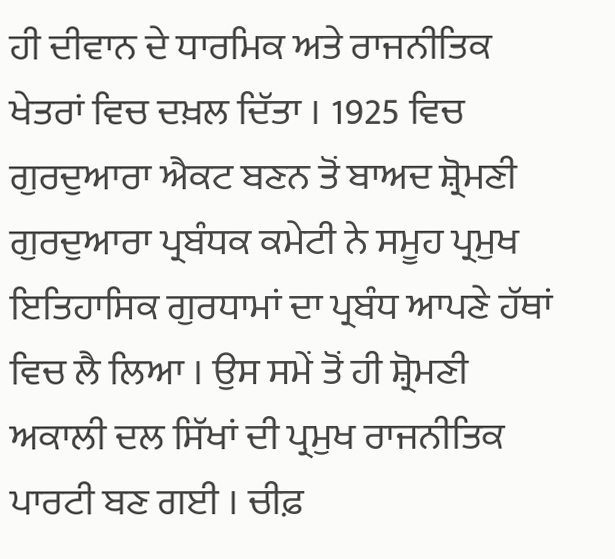ਹੀ ਦੀਵਾਨ ਦੇ ਧਾਰਮਿਕ ਅਤੇ ਰਾਜਨੀਤਿਕ ਖੇਤਰਾਂ ਵਿਚ ਦਖ਼ਲ ਦਿੱਤਾ । 1925 ਵਿਚ ਗੁਰਦੁਆਰਾ ਐਕਟ ਬਣਨ ਤੋਂ ਬਾਅਦ ਸ਼੍ਰੋਮਣੀ ਗੁਰਦੁਆਰਾ ਪ੍ਰਬੰਧਕ ਕਮੇਟੀ ਨੇ ਸਮੂਹ ਪ੍ਰਮੁਖ ਇਤਿਹਾਸਿਕ ਗੁਰਧਾਮਾਂ ਦਾ ਪ੍ਰਬੰਧ ਆਪਣੇ ਹੱਥਾਂ ਵਿਚ ਲੈ ਲਿਆ । ਉਸ ਸਮੇਂ ਤੋਂ ਹੀ ਸ਼੍ਰੋਮਣੀ ਅਕਾਲੀ ਦਲ ਸਿੱਖਾਂ ਦੀ ਪ੍ਰਮੁਖ ਰਾਜਨੀਤਿਕ ਪਾਰਟੀ ਬਣ ਗਈ । ਚੀਫ਼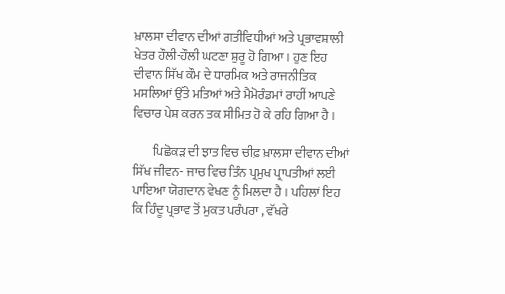ਖ਼ਾਲਸਾ ਦੀਵਾਨ ਦੀਆਂ ਗਤੀਵਿਧੀਆਂ ਅਤੇ ਪ੍ਰਭਾਵਸ਼ਾਲੀ ਖੇਤਰ ਹੌਲੀ-ਹੌਲੀ ਘਟਣਾ ਸ਼ੁਰੂ ਹੋ ਗਿਆ । ਹੁਣ ਇਹ ਦੀਵਾਨ ਸਿੱਖ ਕੌਮ ਦੇ ਧਾਰਮਿਕ ਅਤੇ ਰਾਜਨੀਤਿਕ ਮਸਲਿਆਂ ਉੱਤੇ ਮਤਿਆਂ ਅਤੇ ਮੈਮੋਰੰਡਮਾਂ ਰਾਹੀਂ ਆਪਣੇ ਵਿਚਾਰ ਪੇਸ਼ ਕਰਨ ਤਕ ਸੀਮਿਤ ਹੋ ਕੇ ਰਹਿ ਗਿਆ ਹੈ ।

        ਪਿਛੋਕੜ ਦੀ ਝਾਤ ਵਿਚ ਚੀਫ਼ ਖ਼ਾਲਸਾ ਦੀਵਾਨ ਦੀਆਂ ਸਿੱਖ ਜੀਵਨ- ਜਾਚ ਵਿਚ ਤਿੰਨ ਪ੍ਰਮੁਖ ਪ੍ਰਾਪਤੀਆਂ ਲਈ ਪਾਇਆ ਯੋਗਦਾਨ ਵੇਖਣ ਨੂੰ ਮਿਲਦਾ ਹੈ । ਪਹਿਲਾਂ ਇਹ ਕਿ ਹਿੰਦੂ ਪ੍ਰਭਾਵ ਤੋਂ ਮੁਕਤ ਪਰੰਪਰਾ , ਵੱਖਰੇ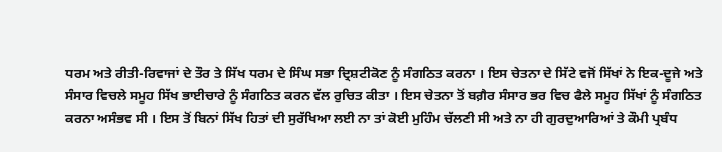ਧਰਮ ਅਤੇ ਰੀਤੀ-ਰਿਵਾਜਾਂ ਦੇ ਤੌਰ ਤੇ ਸਿੱਖ ਧਰਮ ਦੇ ਸਿੰਘ ਸਭਾ ਦ੍ਰਿਸ਼ਟੀਕੋਣ ਨੂੰ ਸੰਗਠਿਤ ਕਰਨਾ । ਇਸ ਚੇਤਨਾ ਦੇ ਸਿੱਟੇ ਵਜੋਂ ਸਿੱਖਾਂ ਨੇ ਇਕ-ਦੂਜੇ ਅਤੇ ਸੰਸਾਰ ਵਿਚਲੇ ਸਮੂਹ ਸਿੱਖ ਭਾਈਚਾਰੇ ਨੂੰ ਸੰਗਠਿਤ ਕਰਨ ਵੱਲ ਰੁਚਿਤ ਕੀਤਾ । ਇਸ ਚੇਤਨਾ ਤੋਂ ਬਗ਼ੈਰ ਸੰਸਾਰ ਭਰ ਵਿਚ ਫੈਲੇ ਸਮੂਹ ਸਿੱਖਾਂ ਨੂੰ ਸੰਗਠਿਤ ਕਰਨਾ ਅਸੰਭਵ ਸੀ । ਇਸ ਤੋਂ ਬਿਨਾਂ ਸਿੱਖ ਹਿਤਾਂ ਦੀ ਸੁਰੱਖਿਆ ਲਈ ਨਾ ਤਾਂ ਕੋਈ ਮੁਹਿੰਮ ਚੱਲਣੀ ਸੀ ਅਤੇ ਨਾ ਹੀ ਗੁਰਦੁਆਰਿਆਂ ਤੇ ਕੌਮੀ ਪ੍ਰਬੰਧ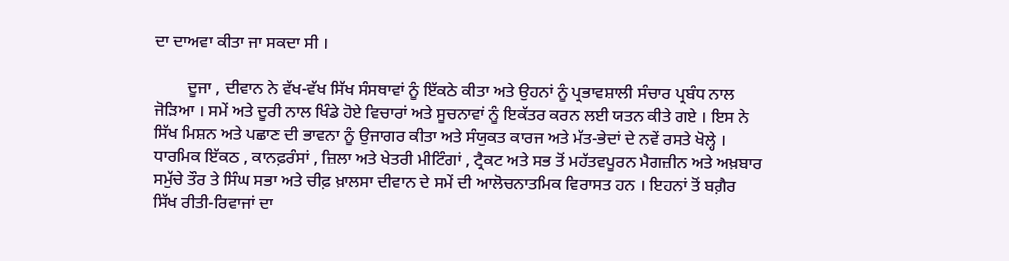ਦਾ ਦਾਅਵਾ ਕੀਤਾ ਜਾ ਸਕਦਾ ਸੀ ।

        ਦੂਜਾ , ਦੀਵਾਨ ਨੇ ਵੱਖ-ਵੱਖ ਸਿੱਖ ਸੰਸਥਾਵਾਂ ਨੂੰ ਇੱਕਠੇ ਕੀਤਾ ਅਤੇ ਉਹਨਾਂ ਨੂੰ ਪ੍ਰਭਾਵਸ਼ਾਲੀ ਸੰਚਾਰ ਪ੍ਰਬੰਧ ਨਾਲ ਜੋੜਿਆ । ਸਮੇਂ ਅਤੇ ਦੂਰੀ ਨਾਲ ਖਿੰਡੇ ਹੋਏ ਵਿਚਾਰਾਂ ਅਤੇ ਸੂਚਨਾਵਾਂ ਨੂੰ ਇਕੱਤਰ ਕਰਨ ਲਈ ਯਤਨ ਕੀਤੇ ਗਏ । ਇਸ ਨੇ ਸਿੱਖ ਮਿਸ਼ਨ ਅਤੇ ਪਛਾਣ ਦੀ ਭਾਵਨਾ ਨੂੰ ਉਜਾਗਰ ਕੀਤਾ ਅਤੇ ਸੰਯੁਕਤ ਕਾਰਜ ਅਤੇ ਮੱਤ-ਭੇਦਾਂ ਦੇ ਨਵੇਂ ਰਸਤੇ ਖੋਲ੍ਹੇ । ਧਾਰਮਿਕ ਇੱਕਠ , ਕਾਨਫ਼ਰੰਸਾਂ , ਜ਼ਿਲਾ ਅਤੇ ਖੇਤਰੀ ਮੀਟਿੰਗਾਂ , ਟ੍ਰੈਕਟ ਅਤੇ ਸਭ ਤੋਂ ਮਹੱਤਵਪੂਰਨ ਮੈਗਜ਼ੀਨ ਅਤੇ ਅਖ਼ਬਾਰ ਸਮੁੱਚੇ ਤੌਰ ਤੇ ਸਿੰਘ ਸਭਾ ਅਤੇ ਚੀਫ਼ ਖ਼ਾਲਸਾ ਦੀਵਾਨ ਦੇ ਸਮੇਂ ਦੀ ਆਲੋਚਨਾਤਮਿਕ ਵਿਰਾਸਤ ਹਨ । ਇਹਨਾਂ ਤੋਂ ਬਗ਼ੈਰ ਸਿੱਖ ਰੀਤੀ-ਰਿਵਾਜਾਂ ਦਾ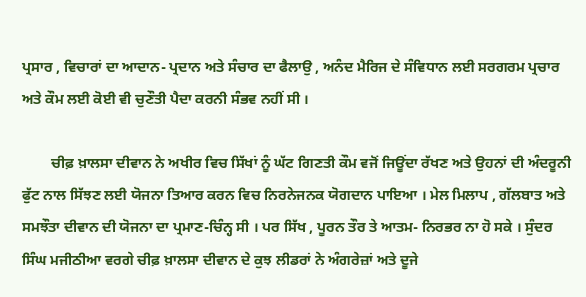ਪ੍ਰਸਾਰ , ਵਿਚਾਰਾਂ ਦਾ ਆਦਾਨ- ਪ੍ਰਦਾਨ ਅਤੇ ਸੰਚਾਰ ਦਾ ਫੈਲਾਉ , ਅਨੰਦ ਮੈਰਿਜ ਦੇ ਸੰਵਿਧਾਨ ਲਈ ਸਰਗਰਮ ਪ੍ਰਚਾਰ ਅਤੇ ਕੌਮ ਲਈ ਕੋਈ ਵੀ ਚੁਣੌਤੀ ਪੈਦਾ ਕਰਨੀ ਸੰਭਵ ਨਹੀਂ ਸੀ ।

        ਚੀਫ਼ ਖ਼ਾਲਸਾ ਦੀਵਾਨ ਨੇ ਅਖੀਰ ਵਿਚ ਸਿੱਖਾਂ ਨੂੰ ਘੱਟ ਗਿਣਤੀ ਕੌਮ ਵਜੋਂ ਜਿਊਂਦਾ ਰੱਖਣ ਅਤੇ ਉਹਨਾਂ ਦੀ ਅੰਦਰੂਨੀ ਫੁੱਟ ਨਾਲ ਸਿੱਝਣ ਲਈ ਯੋਜਨਾ ਤਿਆਰ ਕਰਨ ਵਿਚ ਨਿਰਨੇਜਨਕ ਯੋਗਦਾਨ ਪਾਇਆ । ਮੇਲ ਮਿਲਾਪ , ਗੱਲਬਾਤ ਅਤੇ ਸਮਝੌਤਾ ਦੀਵਾਨ ਦੀ ਯੋਜਨਾ ਦਾ ਪ੍ਰਮਾਣ-ਚਿੰਨ੍ਹ ਸੀ । ਪਰ ਸਿੱਖ , ਪੂਰਨ ਤੌਰ ਤੇ ਆਤਮ- ਨਿਰਭਰ ਨਾ ਹੋ ਸਕੇ । ਸੁੰਦਰ ਸਿੰਘ ਮਜੀਠੀਆ ਵਰਗੇ ਚੀਫ਼ ਖ਼ਾਲਸਾ ਦੀਵਾਨ ਦੇ ਕੁਝ ਲੀਡਰਾਂ ਨੇ ਅੰਗਰੇਜ਼ਾਂ ਅਤੇ ਦੂਜੇ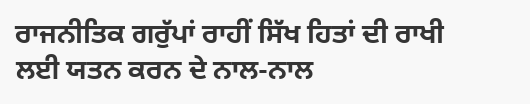ਰਾਜਨੀਤਿਕ ਗਰੁੱਪਾਂ ਰਾਹੀਂ ਸਿੱਖ ਹਿਤਾਂ ਦੀ ਰਾਖੀ ਲਈ ਯਤਨ ਕਰਨ ਦੇ ਨਾਲ-ਨਾਲ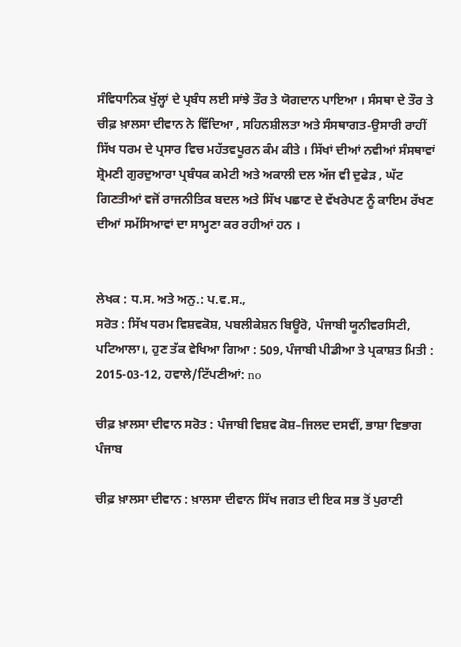ਸੰਵਿਧਾਨਿਕ ਖੁੱਲ੍ਹਾਂ ਦੇ ਪ੍ਰਬੰਧ ਲਈ ਸਾਂਝੇ ਤੌਰ ਤੇ ਯੋਗਦਾਨ ਪਾਇਆ । ਸੰਸਥਾ ਦੇ ਤੌਰ ਤੇ ਚੀਫ਼ ਖ਼ਾਲਸਾ ਦੀਵਾਨ ਨੇ ਵਿੱਦਿਆ , ਸਹਿਨਸ਼ੀਲਤਾ ਅਤੇ ਸੰਸਥਾਗਤ-ਉਸਾਰੀ ਰਾਹੀਂ ਸਿੱਖ ਧਰਮ ਦੇ ਪ੍ਰਸਾਰ ਵਿਚ ਮਹੱਤਵਪੂਰਨ ਕੰਮ ਕੀਤੇ । ਸਿੱਖਾਂ ਦੀਆਂ ਨਵੀਆਂ ਸੰਸਥਾਵਾਂ ਸ਼੍ਰੋਮਣੀ ਗੁਰਦੁਆਰਾ ਪ੍ਰਬੰਧਕ ਕਮੇਟੀ ਅਤੇ ਅਕਾਲੀ ਦਲ ਅੱਜ ਵੀ ਦੁਫੇੜ , ਘੱਟ ਗਿਣਤੀਆਂ ਵਜੋਂ ਰਾਜਨੀਤਿਕ ਬਦਲ ਅਤੇ ਸਿੱਖ ਪਛਾਣ ਦੇ ਵੱਖਰੇਪਣ ਨੂੰ ਕਾਇਮ ਰੱਖਣ ਦੀਆਂ ਸਮੱਸਿਆਵਾਂ ਦਾ ਸਾਮ੍ਹਣਾ ਕਰ ਰਹੀਆਂ ਹਨ ।


ਲੇਖਕ : ਧ.ਸ. ਅਤੇ ਅਨੁ.: ਪ.ਵ.ਸ.,
ਸਰੋਤ : ਸਿੱਖ ਧਰਮ ਵਿਸ਼ਵਕੋਸ਼, ਪਬਲੀਕੇਸ਼ਨ ਬਿਊਰੋ, ਪੰਜਾਬੀ ਯੂਨੀਵਰਸਿਟੀ, ਪਟਿਆਲਾ।, ਹੁਣ ਤੱਕ ਵੇਖਿਆ ਗਿਆ : 509, ਪੰਜਾਬੀ ਪੀਡੀਆ ਤੇ ਪ੍ਰਕਾਸ਼ਤ ਮਿਤੀ : 2015-03-12, ਹਵਾਲੇ/ਟਿੱਪਣੀਆਂ: no

ਚੀਫ਼ ਖ਼ਾਲਸਾ ਦੀਵਾਨ ਸਰੋਤ : ਪੰਜਾਬੀ ਵਿਸ਼ਵ ਕੋਸ਼–ਜਿਲਦ ਦਸਵੀਂ, ਭਾਸ਼ਾ ਵਿਭਾਗ ਪੰਜਾਬ

ਚੀਫ਼ ਖ਼ਾਲਸਾ ਦੀਵਾਨ : ਖ਼ਾਲਸਾ ਦੀਵਾਨ ਸਿੱਖ ਜਗਤ ਦੀ ਇਕ ਸਭ ਤੋਂ ਪੁਰਾਣੀ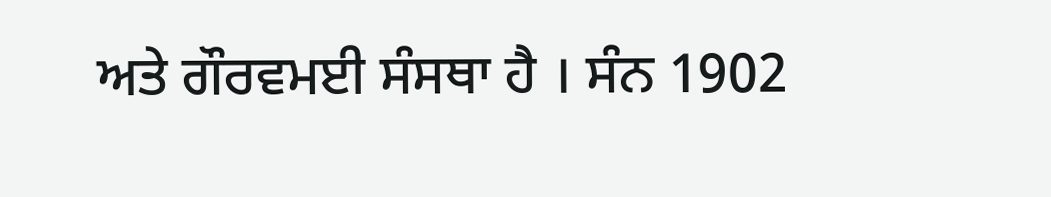ਅਤੇ ਗੌਰਵਮਈ ਸੰਸਥਾ ਹੈ । ਸੰਨ 1902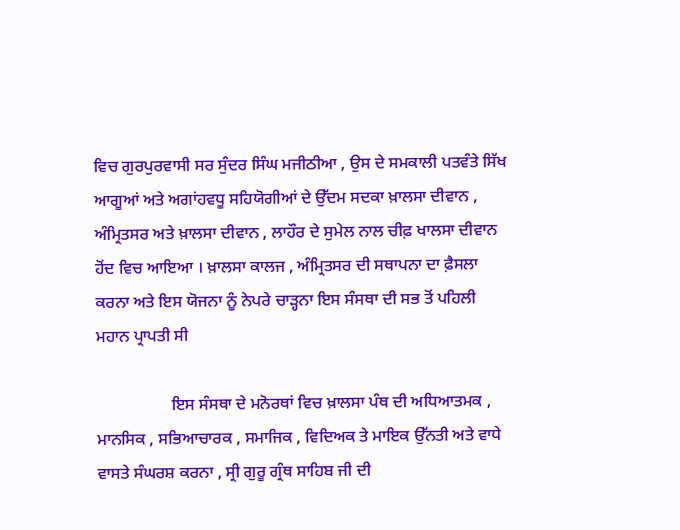ਵਿਚ ਗੁਰਪੁਰਵਾਸੀ ਸਰ ਸੁੰਦਰ ਸਿੰਘ ਮਜੀਠੀਆ , ਉਸ ਦੇ ਸਮਕਾਲੀ ਪਤਵੰਤੇ ਸਿੱਖ ਆਗੂਆਂ ਅਤੇ ਅਗਾਂਹਵਧੂ ਸਹਿਯੋਗੀਆਂ ਦੇ ਉੱਦਮ ਸਦਕਾ ਖ਼ਾਲਸਾ ਦੀਵਾਨ , ਅੰਮ੍ਰਿਤਸਰ ਅਤੇ ਖ਼ਾਲਸਾ ਦੀਵਾਨ , ਲਾਹੌਰ ਦੇ ਸੁਮੇਲ ਨਾਲ ਚੀਫ਼ ਖਾਲਸਾ ਦੀਵਾਨ ਹੋਂਦ ਵਿਚ ਆਇਆ । ਖ਼ਾਲਸਾ ਕਾਲਜ , ਅੰਮ੍ਰਿਤਸਰ ਦੀ ਸਥਾਪਨਾ ਦਾ ਫ਼ੈਸਲਾ ਕਰਨਾ ਅਤੇ ਇਸ ਯੋਜਨਾ ਨੂੰ ਨੇਪਰੇ ਚਾੜ੍ਹਨਾ ਇਸ ਸੰਸਥਾ ਦੀ ਸਭ ਤੋਂ ਪਹਿਲੀ ਮਹਾਨ ਪ੍ਰਾਪਤੀ ਸੀ

                  ਇਸ ਸੰਸਥਾ ਦੇ ਮਨੋਰਥਾਂ ਵਿਚ ਖ਼ਾਲਸਾ ਪੰਥ ਦੀ ਅਧਿਆਤਮਕ , ਮਾਨਸਿਕ , ਸਭਿਆਚਾਰਕ , ਸਮਾਜਿਕ , ਵਿਦਿਅਕ ਤੇ ਮਾਇਕ ਉੱਨਤੀ ਅਤੇ ਵਾਧੇ ਵਾਸਤੇ ਸੰਘਰਸ਼ ਕਰਨਾ , ਸ੍ਰੀ ਗੁਰੂ ਗ੍ਰੰਥ ਸਾਹਿਬ ਜੀ ਦੀ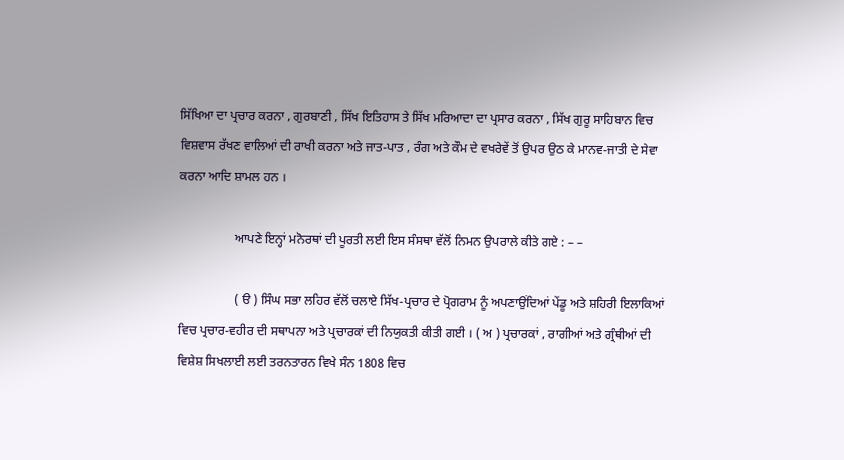ਸਿੱਖਿਆ ਦਾ ਪ੍ਰਚਾਰ ਕਰਨਾ , ਗੁਰਬਾਣੀ , ਸਿੱਖ ਇਤਿਹਾਸ ਤੇ ਸਿੱਖ ਮਰਿਆਦਾ ਦਾ ਪ੍ਰਸਾਰ ਕਰਨਾ , ਸਿੱਖ ਗੁਰੂ ਸਾਹਿਬਾਨ ਵਿਚ ਵਿਸ਼ਵਾਸ ਰੱਖਣ ਵਾਲਿਆਂ ਦੀ ਰਾਖੀ ਕਰਨਾ ਅਤੇ ਜਾਤ-ਪਾਤ , ਰੰਗ ਅਤੇ ਕੌਮ ਦੇ ਵਖਰੇਵੇਂ ਤੋਂ ਉਪਰ ਉਠ ਕੇ ਮਾਨਵ-ਜਾਤੀ ਦੇ ਸੇਵਾ ਕਰਨਾ ਆਦਿ ਸ਼ਾਮਲ ਹਨ ।

                  ਆਪਣੇ ਇਨ੍ਹਾਂ ਮਨੋਰਥਾਂ ਦੀ ਪੂਰਤੀ ਲਈ ਇਸ ਸੰਸਥਾ ਵੱਲੋਂ ਨਿਮਨ ਉਪਰਾਲੇ ਕੀਤੇ ਗਏ : – –

                  ( ੳ ) ਸਿੰਘ ਸਭਾ ਲਹਿਰ ਵੱਲੋਂ ਚਲਾਏ ਸਿੱਖ-ਪ੍ਰਚਾਰ ਦੇ ਪ੍ਰੋਗਰਾਮ ਨੂੰ ਅਪਣਾਉਂਦਿਆਂ ਪੇਂਡੂ ਅਤੇ ਸ਼ਹਿਰੀ ਇਲਾਕਿਆਂ ਵਿਚ ਪ੍ਰਚਾਰ-ਵਹੀਰ ਦੀ ਸਥਾਪਨਾ ਅਤੇ ਪ੍ਰਚਾਰਕਾਂ ਦੀ ਨਿਯੁਕਤੀ ਕੀਤੀ ਗਈ । ( ਅ ) ਪ੍ਰਚਾਰਕਾਂ , ਰਾਗੀਆਂ ਅਤੇ ਗ੍ਰੰਥੀਆਂ ਦੀ ਵਿਸ਼ੇਸ਼ ਸਿਖਲਾਈ ਲਈ ਤਰਨਤਾਰਨ ਵਿਖੇ ਸੰਨ 1808 ਵਿਚ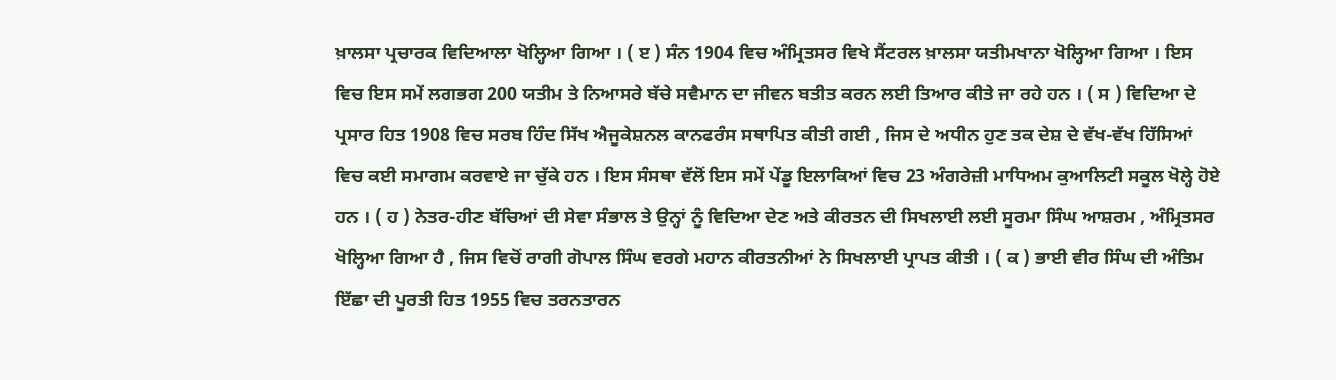ਖ਼ਾਲਸਾ ਪ੍ਰਚਾਰਕ ਵਿਦਿਆਲਾ ਖੋਲ੍ਹਿਆ ਗਿਆ । ( ੲ ) ਸੰਨ 1904 ਵਿਚ ਅੰਮ੍ਰਿਤਸਰ ਵਿਖੇ ਸੈਂਟਰਲ ਖ਼ਾਲਸਾ ਯਤੀਮਖਾਨਾ ਖੋਲ੍ਹਿਆ ਗਿਆ । ਇਸ ਵਿਚ ਇਸ ਸਮੇਂ ਲਗਭਗ 200 ਯਤੀਮ ਤੇ ਨਿਆਸਰੇ ਬੱਚੇ ਸਵੈਮਾਨ ਦਾ ਜੀਵਨ ਬਤੀਤ ਕਰਨ ਲਈ ਤਿਆਰ ਕੀਤੇ ਜਾ ਰਹੇ ਹਨ । ( ਸ ) ਵਿਦਿਆ ਦੇ ਪ੍ਰਸਾਰ ਹਿਤ 1908 ਵਿਚ ਸਰਬ ਹਿੰਦ ਸਿੱਖ ਐਜੂਕੇਸ਼ਨਲ ਕਾਨਫਰੰਸ ਸਥਾਪਿਤ ਕੀਤੀ ਗਈ , ਜਿਸ ਦੇ ਅਧੀਨ ਹੁਣ ਤਕ ਦੇਸ਼ ਦੇ ਵੱਖ-ਵੱਖ ਹਿੱਸਿਆਂ ਵਿਚ ਕਈ ਸਮਾਗਮ ਕਰਵਾਏ ਜਾ ਚੁੱਕੇ ਹਨ । ਇਸ ਸੰਸਥਾ ਵੱਲੋਂ ਇਸ ਸਮੇਂ ਪੇਂਡੂ ਇਲਾਕਿਆਂ ਵਿਚ 23 ਅੰਗਰੇਜ਼ੀ ਮਾਧਿਅਮ ਕੁਆਲਿਟੀ ਸਕੂਲ ਖੋਲ੍ਹੇ ਹੋਏ ਹਨ । ( ਹ ) ਨੇਤਰ-ਹੀਣ ਬੱਚਿਆਂ ਦੀ ਸੇਵਾ ਸੰਭਾਲ ਤੇ ਉਨ੍ਹਾਂ ਨੂੰ ਵਿਦਿਆ ਦੇਣ ਅਤੇ ਕੀਰਤਨ ਦੀ ਸਿਖਲਾਈ ਲਈ ਸੂਰਮਾ ਸਿੰਘ ਆਸ਼ਰਮ , ਅੰਮ੍ਰਿਤਸਰ ਖੋਲ੍ਹਿਆ ਗਿਆ ਹੈ , ਜਿਸ ਵਿਚੋਂ ਰਾਗੀ ਗੋਪਾਲ ਸਿੰਘ ਵਰਗੇ ਮਹਾਨ ਕੀਰਤਨੀਆਂ ਨੇ ਸਿਖਲਾਈ ਪ੍ਰਾਪਤ ਕੀਤੀ । ( ਕ ) ਭਾਈ ਵੀਰ ਸਿੰਘ ਦੀ ਅੰਤਿਮ ਇੱਛਾ ਦੀ ਪੂਰਤੀ ਹਿਤ 1955 ਵਿਚ ਤਰਨਤਾਰਨ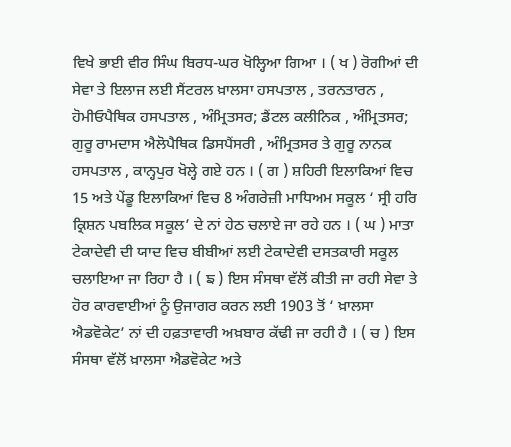ਵਿਖੇ ਭਾਈ ਵੀਰ ਸਿੰਘ ਬਿਰਧ-ਘਰ ਖੋਲ੍ਹਿਆ ਗਿਆ । ( ਖ ) ਰੋਗੀਆਂ ਦੀ ਸੇਵਾ ਤੇ ਇਲਾਜ ਲਈ ਸੈਂਟਰਲ ਖ਼ਾਲਸਾ ਹਸਪਤਾਲ , ਤਰਨਤਾਰਨ , ਹੋਮੀਓਪੈਥਿਕ ਹਸਪਤਾਲ , ਅੰਮ੍ਰਿਤਸਰ; ਡੈਂਟਲ ਕਲੀਨਿਕ , ਅੰਮ੍ਰਿਤਸਰ; ਗੁਰੂ ਰਾਮਦਾਸ ਐਲੋਪੈਥਿਕ ਡਿਸਪੈਂਸਰੀ , ਅੰਮ੍ਰਿਤਸਰ ਤੇ ਗੁਰੂ ਨਾਨਕ ਹਸਪਤਾਲ , ਕਾਨ੍ਹਪੁਰ ਖੋਲ੍ਹੇ ਗਏ ਹਨ । ( ਗ ) ਸ਼ਹਿਰੀ ਇਲਾਕਿਆਂ ਵਿਚ 15 ਅਤੇ ਪੇਂਡੂ ਇਲਾਕਿਆਂ ਵਿਚ 8 ਅੰਗਰੇਜ਼ੀ ਮਾਧਿਅਮ ਸਕੂਲ ‘ ਸ੍ਰੀ ਹਰਿ ਕ੍ਰਿਸ਼ਨ ਪਬਲਿਕ ਸਕੂਲ’ ਦੇ ਨਾਂ ਹੇਠ ਚਲਾਏ ਜਾ ਰਹੇ ਹਨ । ( ਘ ) ਮਾਤਾ ਟੇਕਾਦੇਵੀ ਦੀ ਯਾਦ ਵਿਚ ਬੀਬੀਆਂ ਲਈ ਟੇਕਾਦੇਵੀ ਦਸਤਕਾਰੀ ਸਕੂਲ ਚਲਾਇਆ ਜਾ ਰਿਹਾ ਹੈ । ( ਙ ) ਇਸ ਸੰਸਥਾ ਵੱਲੋਂ ਕੀਤੀ ਜਾ ਰਹੀ ਸੇਵਾ ਤੇ ਹੋਰ ਕਾਰਵਾਈਆਂ ਨੂੰ ਉਜਾਗਰ ਕਰਨ ਲਈ 1903 ਤੋਂ ‘ ਖ਼ਾਲਸਾ ਐਡਵੋਕੇਟ’ ਨਾਂ ਦੀ ਹਫ਼ਤਾਵਾਰੀ ਅਖ਼ਬਾਰ ਕੱਢੀ ਜਾ ਰਹੀ ਹੈ । ( ਚ ) ਇਸ ਸੰਸਥਾ ਵੱਲੋਂ ਖ਼ਾਲਸਾ ਐਡਵੋਕੇਟ ਅਤੇ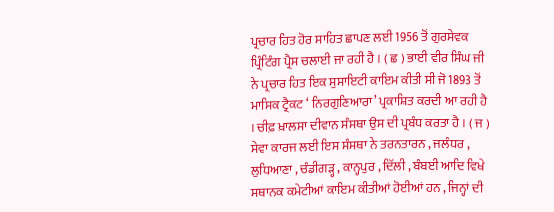ਪ੍ਰਚਾਰ ਹਿਤ ਹੋਰ ਸਾਹਿਤ ਛਾਪਣ ਲਈ 1956 ਤੋਂ ਗੁਰਸੇਵਕ ਪ੍ਰਿੰਟਿੰਗ ਪ੍ਰੈਸ ਚਲਾਈ ਜਾ ਰਹੀ ਹੈ । ( ਛ ) ਭਾਈ ਵੀਰ ਸਿੰਘ ਜੀ ਨੇ ਪ੍ਰਚਾਰ ਹਿਤ ਇਕ ਸੁਸਾਇਟੀ ਕਾਇਮ ਕੀਤੀ ਸੀ ਜੋ 1893 ਤੋਂ ਮਾਸਿਕ ਟ੍ਰੈਕਟ ‘ ਨਿਰਗੁਣਿਆਰਾ’ ਪ੍ਰਕਾਸ਼ਿਤ ਕਰਦੀ ਆ ਰਹੀ ਹੈ । ਚੀਫ਼ ਖ਼ਾਲਸਾ ਦੀਵਾਨ ਸੰਸਥਾ ਉਸ ਦੀ ਪ੍ਰਬੰਧ ਕਰਤਾ ਹੈ । ( ਜ ) ਸੇਵਾ ਕਾਰਜ ਲਈ ਇਸ ਸੰਸਥਾ ਨੇ ਤਰਨਤਾਰਨ , ਜਲੰਧਰ , ਲੁਧਿਆਣਾ , ਚੰਡੀਗੜ੍ਹ , ਕਾਨ੍ਹਪੁਰ , ਦਿੱਲੀ , ਬੰਬਈ ਆਦਿ ਵਿਖੇ ਸਥਾਨਕ ਕਮੇਟੀਆਂ ਕਾਇਮ ਕੀਤੀਆਂ ਹੋਈਆਂ ਹਨ , ਜਿਨ੍ਹਾਂ ਦੀ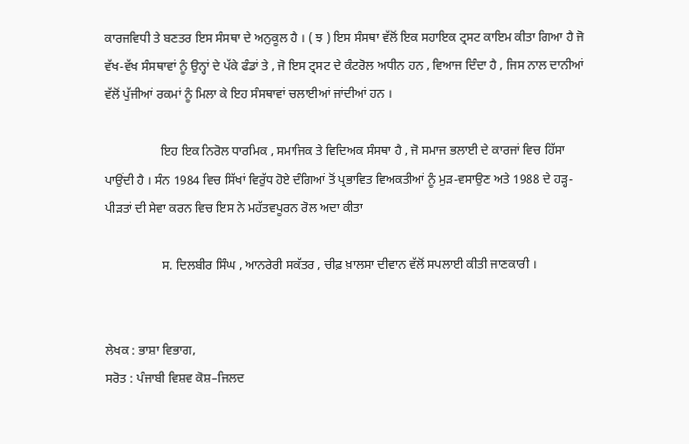ਕਾਰਜਵਿਧੀ ਤੇ ਬਣਤਰ ਇਸ ਸੰਸਥਾ ਦੇ ਅਨੁਕੂਲ ਹੈ । ( ਝ ) ਇਸ ਸੰਸਥਾ ਵੱਲੋਂ ਇਕ ਸਹਾਇਕ ਟ੍ਰਸਟ ਕਾਇਮ ਕੀਤਾ ਗਿਆ ਹੈ ਜੋ ਵੱਖ-ਵੱਖ ਸੰਸਥਾਵਾਂ ਨੂੰ ਉਨ੍ਹਾਂ ਦੇ ਪੱਕੇ ਫੰਡਾਂ ਤੇ , ਜੋ ਇਸ ਟ੍ਰਸਟ ਦੇ ਕੰਟਰੋਲ ਅਧੀਨ ਹਨ , ਵਿਆਜ ਦਿੰਦਾ ਹੈ , ਜਿਸ ਨਾਲ ਦਾਨੀਆਂ ਵੱਲੋਂ ਪੁੱਜੀਆਂ ਰਕਮਾਂ ਨੂੰ ਮਿਲਾ ਕੇ ਇਹ ਸੰਸਥਾਵਾਂ ਚਲਾਈਆਂ ਜਾਂਦੀਆਂ ਹਨ ।

                  ਇਹ ਇਕ ਨਿਰੋਲ ਧਾਰਮਿਕ , ਸਮਾਜਿਕ ਤੇ ਵਿਦਿਅਕ ਸੰਸਥਾ ਹੈ , ਜੋ ਸਮਾਜ ਭਲਾਈ ਦੇ ਕਾਰਜਾਂ ਵਿਚ ਹਿੱਸਾ ਪਾਉਂਦੀ ਹੈ । ਸੰਨ 1984 ਵਿਚ ਸਿੱਖਾਂ ਵਿਰੁੱਧ ਹੋਏ ਦੰਗਿਆਂ ਤੋਂ ਪ੍ਰਭਾਵਿਤ ਵਿਅਕਤੀਆਂ ਨੂੰ ਮੁੜ-ਵਸਾਉਣ ਅਤੇ 1988 ਦੇ ਹੜ੍ਹ-ਪੀੜਤਾਂ ਦੀ ਸੇਵਾ ਕਰਨ ਵਿਚ ਇਸ ਨੇ ਮਹੱਤਵਪੂਰਨ ਰੋਲ ਅਦਾ ਕੀਤਾ

                  ਸ. ਦਿਲਬੀਰ ਸਿੰਘ , ਆਨਰੇਰੀ ਸਕੱਤਰ , ਚੀਫ਼ ਖ਼ਾਲਸਾ ਦੀਵਾਨ ਵੱਲੋਂ ਸਪਲਾਈ ਕੀਤੀ ਜਾਣਕਾਰੀ ।


ਲੇਖਕ : ਭਾਸ਼ਾ ਵਿਭਾਗ,
ਸਰੋਤ : ਪੰਜਾਬੀ ਵਿਸ਼ਵ ਕੋਸ਼–ਜਿਲਦ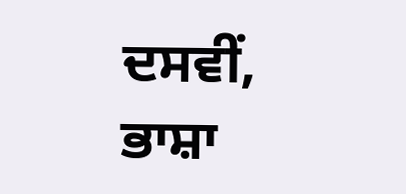ਦਸਵੀਂ, ਭਾਸ਼ਾ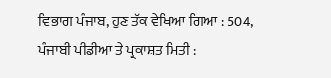ਵਿਭਾਗ ਪੰਜਾਬ, ਹੁਣ ਤੱਕ ਵੇਖਿਆ ਗਿਆ : 504, ਪੰਜਾਬੀ ਪੀਡੀਆ ਤੇ ਪ੍ਰਕਾਸ਼ਤ ਮਿਤੀ :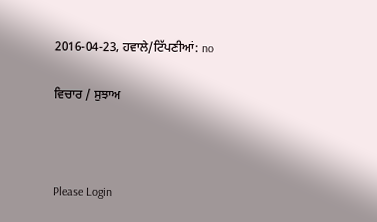2016-04-23, ਹਵਾਲੇ/ਟਿੱਪਣੀਆਂ: no

ਵਿਚਾਰ / ਸੁਝਾਅ



Please Login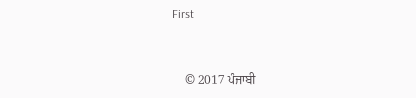First


    © 2017 ਪੰਜਾਬੀ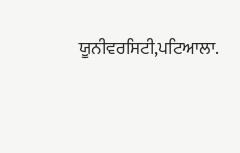ਯੂਨੀਵਰਸਿਟੀ,ਪਟਿਆਲਾ.